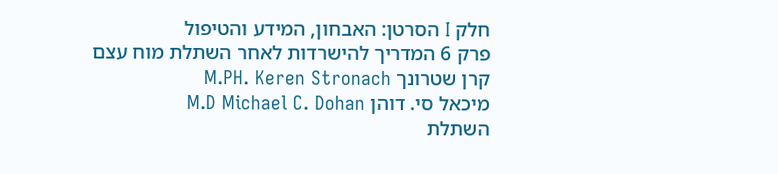חלק I הסרטן: האבחון, המידע והטיפול
פרק 6 המדריך להישרדות לאחר השתלת מוח עצם
קרן שטרונך M.PH. Keren Stronach
מיכאל סי. דוהן M.D Michael C. Dohan
השתלת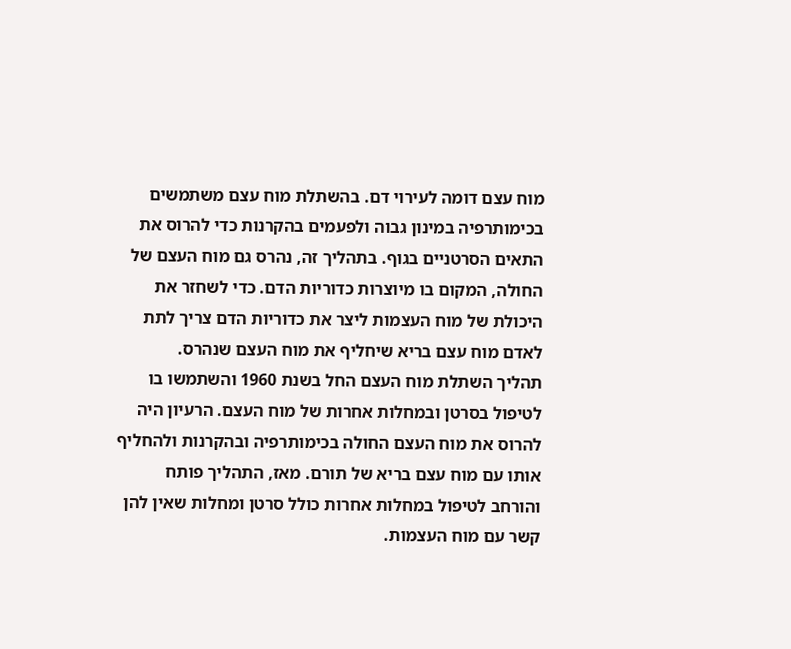מוח עצם דומה לעירוי דם. בהשתלת מוח עצם משתמשים בכימותרפיה במינון גבוה ולפעמים בהקרנות כדי להרוס את התאים הסרטניים בגוף. בתהליך זה, נהרס גם מוח העצם של החולה, המקום בו מיוצרות כדוריות הדם. כדי לשחזר את היכולת של מוח העצמות ליצר את כדוריות הדם צריך לתת לאדם מוח עצם בריא שיחליף את מוח העצם שנהרס.
תהליך השתלת מוח העצם החל בשנת 1960 והשתמשו בו לטיפול בסרטן ובמחלות אחרות של מוח העצם. הרעיון היה להרוס את מוח העצם החולה בכימותרפיה ובהקרנות ולהחליף אותו עם מוח עצם בריא של תורם. מאז, התהליך פותח והורחב לטיפול במחלות אחרות כולל סרטן ומחלות שאין להן קשר עם מוח העצמות.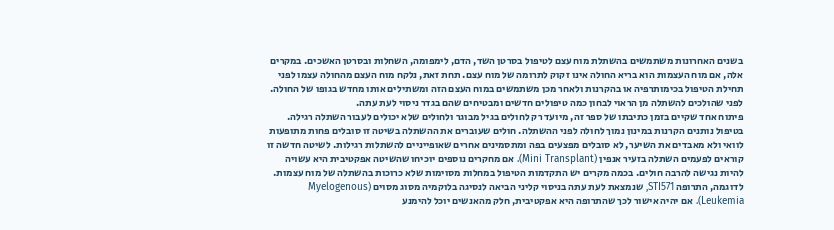בשנים האחרונות משתמשים בהשתלת מוח עצם לטיפול בסרטן השד, הדם, לימפומה, השחלות ובסרטן האשכים. במקרים אלה, אם מוח העצמות הוא בריא החולה אינו זקוק לתרומה של מוח עצם. תחת זאת, נלקח מוח העצם מהחולה עצמו לפני תחילת הטיפול בכימותרפיה או בהקרנות ולאחר מכן משתמשים במוח העצם הזה ומשתילים אותו מחדש בגופו של החולה. לפני שהולכים להשתלה מן הראוי לבחון כמה טיפולים חדשים ומבטיחים שהם בגדר ניסוי לעת עתה.
פיתוח אחד שקיים בזמן כתיבתו של ספר זה, מיועד רק לחולים בגיל מבוגר ולחולים שלא יכולים לעבור השתלה רגילה. בטיפול נותנים הקרנות במינון נמוך לחולה לפני ההשתלה. חולים שעוברים את ההשתלה בשיטה זו סובלים פחות מתופעות לוואי ולא מאבדים את השיער, לא סובלים מפצעים בפה ומתסמינים אחרים שאופייניים להשתלות רגילות. לשיטה חדשה זו קוראים לפעמים השתלה בזעיר אנפין (Mini Transplant). אם מחקרים נוספים יוכיחו שהשיטה אפקטיבית היא עשויה להיות נגישה להרבה חולים. בכמה מקרים יש התקדמות הטיפול במחלות מסוימות שלא כרוכות בהשתלה של מוח עצמות. לדוגמה, התרופה STI571, שנמצאת לעת עתה בניסוי קליני הביאה לנסיגה בלוקמיה מסוג מסוים (Myelogenous Leukemia). אם יהיה אישור לכך שהתרופה היא אפקטיבית, חלק מהאנשים יוכל להימנע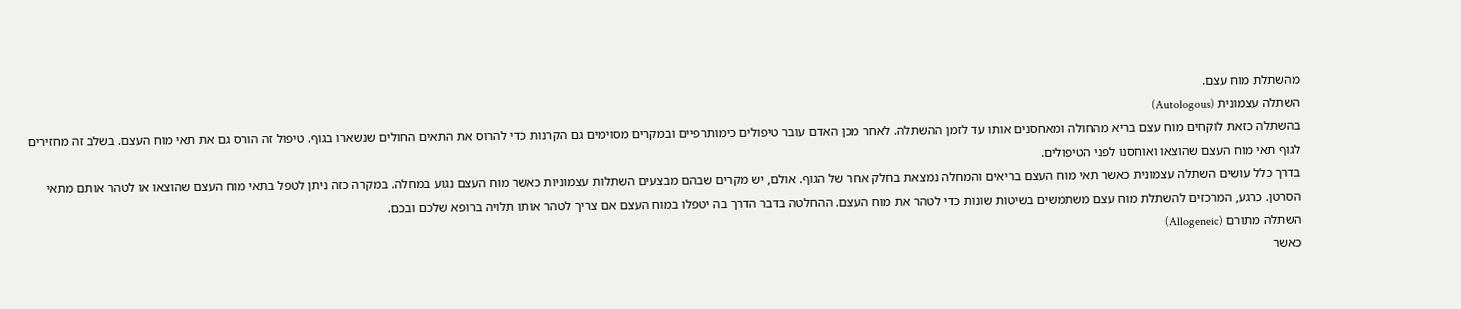מהשתלת מוח עצם.
השתלה עצמונית (Autologous)
בהשתלה כזאת לוקחים מוח עצם בריא מהחולה ומאחסנים אותו עד לזמן ההשתלה. לאחר מכן האדם עובר טיפולים כימותרפיים ובמקרים מסוימים גם הקרנות כדי להרוס את התאים החולים שנשארו בגוף. טיפול זה הורס גם את תאי מוח העצם. בשלב זה מחזירים לגוף תאי מוח העצם שהוצאו ואוחסנו לפני הטיפולים.
בדרך כלל עושים השתלה עצמונית כאשר תאי מוח העצם בריאים והמחלה נמצאת בחלק אחר של הגוף. אולם, יש מקרים שבהם מבצעים השתלות עצמוניות כאשר מוח העצם נגוע במחלה. במקרה כזה ניתן לטפל בתאי מוח העצם שהוצאו או לטהר אותם מתאי הסרטן. כרגע, המרכזים להשתלת מוח עצם משתמשים בשיטות שונות כדי לטהר את מוח העצם. ההחלטה בדבר הדרך בה יטפלו במוח העצם אם צריך לטהר אותו תלויה ברופא שלכם ובכם.
השתלה מתורם (Allogeneic)
כאשר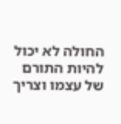החולה לא יכול להיות התורם של עצמו וצריך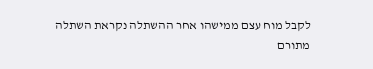לקבל מוח עצם ממישהו אחר ההשתלה נקראת השתלה מתורם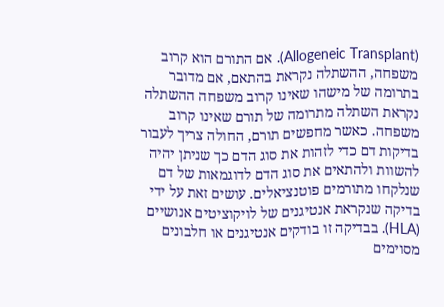(Allogeneic Transplant). אם התורם הוא קרוב משפחה, ההשתלה נקראת בהתאם, אם מדובר בתרומה של מישהו שאינו קרוב משפחה ההשתלה נקראת השתלה מתרומה של תורם שאינו קרוב משפחה. כאשר מחפשים תורם, החולה צריך לעבור בדיקות דם כדי לזהות את סוג הדם כך שניתן יהיה להשוות ולהתאים את סוג הדם לדוגמאות של דם שנלקחו מתורמים פוטנציאלים. עושים זאת על ידי בדיקה שנקראת אנטיגנים של לויקוציטים אנושיים (HLA). בבדיקה זו בודקים אנטיגנים או חלבונים מסוימים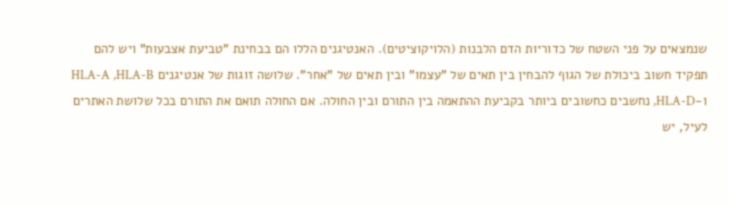שנמצאים על פני השטח של כדוריות הדם הלבנות (הלויקוציטים). האנטיגנים הללו הם בבחינת "טביעת אצבעות" ויש להם תפקיד חשוב ביכולת של הגוף להבחין בין תאים של "עצמו" ובין תאים של "אחר". שלושה זוגות של אנטיגנים HLA-A ,HLA-B ו-HLA-D, נחשבים כחשובים ביותר בקביעת ההתאמה בין התורם ובין החולה. אם החולה תואם את התורם בכל שלושת האתרים לעיל, יש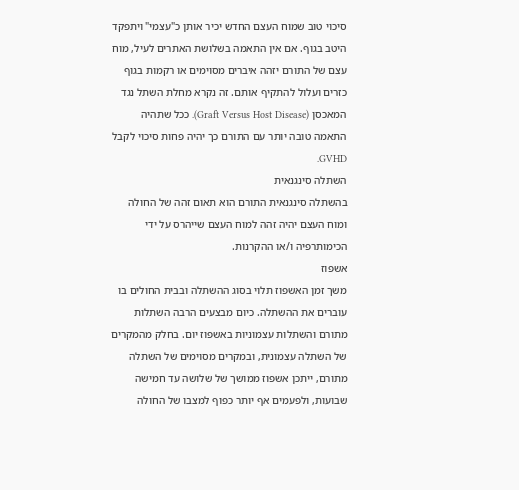סיכוי טוב שמוח העצם החדש יכיר אותן כ"עצמי" ויתפקד היטב בגוף. אם אין התאמה בשלושת האתרים לעיל, מוח עצם של התורם יזהה איברים מסוימים או רקמות בגוף כזרים ועלול להתקיף אותם. זה נקרא מחלת השתל נגד המאכסן (Graft Versus Host Disease). ככל שתהיה התאמה טובה יותר עם התורם כך יהיה פחות סיכוי לקבל GVHD.
השתלה סינגנאית
בהשתלה סינגנאית התורם הוא תאום זהה של החולה ומוח העצם יהיה זהה למוח העצם שייהרס על ידי הכימותרפיה ו/או ההקרנות.
אשפוז
משך זמן האשפוז תלוי בסוג ההשתלה ובבית החולים בו עוברים את ההשתלה. כיום מבצעים הרבה השתלות מתורם והשתלות עצמוניות באשפוז יום. בחלק מהמקרים של השתלה עצמונית, ובמקרים מסוימים של השתלה מתורם, ייתכן אשפוז ממושך של שלושה עד חמישה שבועות, ולפעמים אף יותר כפוף למצבו של החולה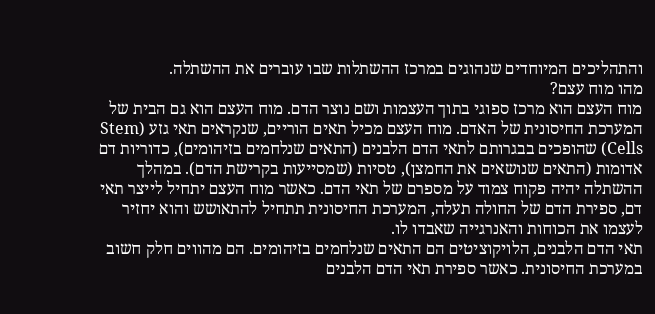והתהליכים המיוחדים שנהוגים במרכז ההשתלות שבו עוברים את ההשתלה.
מהו מוח עצם?
מוח העצם הוא מרכז ספוגי בתוך העצמות ושם נוצר הדם. מוח העצם הוא גם הבית של המערכת החיסונית של האדם. מוח העצם מכיל תאים הוריים, שנקראים תאי גזע (Stem Cells) שהופכים בבגרותם לתאי הדם הלבנים (התאים שנלחמים בזיהומים), כדוריות דם אדומות (התאים שנושאים את החמצן), טסיות (שמסייעות בקרישת הדם). במהלך ההשתלה יהיה פקוח צמוד על מספרם של תאי הדם. כאשר מוח העצם יתחיל לייצר תאי דם, ספירת הדם של החולה תעלה, המערכת החיסונית תתחיל להתאושש והוא יחזיר לעצמו את הכוחות והאנרגייה שאבדו לו.
תאי הדם הלבנים, הלויקוציטים הם התאים שנלחמים בזיהומים. הם מהווים חלק חשוב במערכת החיסונית. כאשר ספירת תאי הדם הלבנים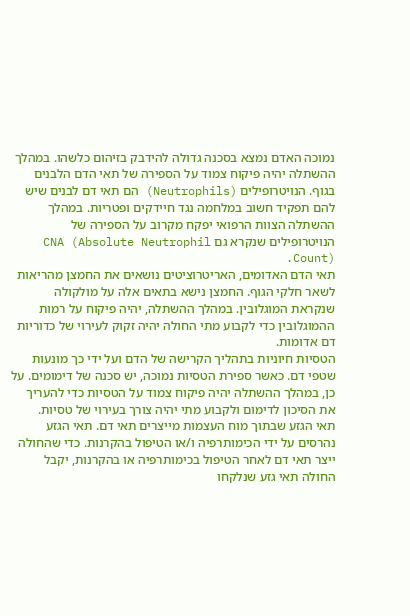נמוכה האדם נמצא בסכנה גדולה להידבק בזיהום כלשהו. במהלך ההשתלה יהיה פיקוח צמוד על הספירה של תאי הדם הלבנים בגוף. הנויטרופילים (Neutrophils) הם תאי דם לבנים שיש להם תפקיד חשוב במלחמה נגד חיידקים ופטריות. במהלך ההשתלה הצוות הרפואי יפקח מקרוב על הספירה של הנויטרופילים שנקרא גם CNA (Absolute Neutrophil Count).
תאי הדם האדומים, האריטרוציטים נושאים את החמצן מהריאות לשאר חלקי הגוף. החמצן נישא בתאים אלה על מולקולה שנקראת המוגלובין. במהלך ההשתלה, יהיה פיקוח על רמות ההמוגלובין כדי לקבוע מתי החולה יהיה זקוק לעירוי של כדוריות דם אדומות.
הטסיות חיוניות בתהליך הקרישה של הדם ועל ידי כך מונעות שטפי דם. כאשר ספירת הטסיות נמוכה, יש סכנה של דימומים. על כן, במהלך ההשתלה יהיה פיקוח צמוד על הטסיות כדי להעריך את הסיכון לדימום ולקבוע מתי יהיה צורך בעירוי של טסיות.
תאי הגזע שבתוך מוח העצמות מייצרים תאי דם. תאי הגזע נהרסים על ידי הכימותרפיה ו/או הטיפול בהקרנות. כדי שהחולה ייצר תאי דם לאחר הטיפול בכימותרפיה או בהקרנות, יקבל החולה תאי גזע שנלקחו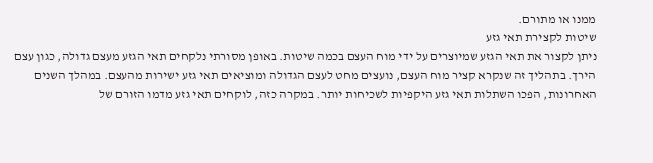ממנו או מתורם.
שיטות לקצירת תאי גזע
ניתן לקצור את תאי הגזע שמיוצרים על ידי מוח העצם בכמה שיטות. באופן מסורתי נלקחים תאי הגזע מעצם גדולה, כגון עצם הירך. בתהליך זה שנקרא קציר מוח העצם, נועצים מחט לעצם הגדולה ומוציאים תאי גזע ישירות מהעצם. במהלך השנים האחרונות, הפכו השתלות תאי גזע היקפיות לשכיחות יותר. במקרה כזה, לוקחים תאי גזע מדמו הזורם של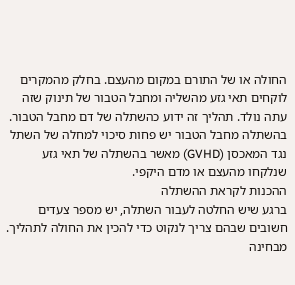החולה או של התורם במקום מהעצם. בחלק מהמקרים לוקחים תאי גזע מהשליה ומחבל הטבור של תינוק שזה עתה נולד. תהליך זה ידוע כהשתלה של דם מחבל הטבור. בהשתלה מחבל הטבור יש פחות סיכוי למחלה של השתל נגד המאכסן (GVHD) מאשר בהשתלה של תאי גזע שנלקחו מהעצם או מדם היקפי.
ההכנות לקראת ההשתלה
ברגע שיש החלטה לעבור השתלה, יש מספר צעדים חשובים שבהם צריך לנקוט כדי להכין את החולה לתהליך. מבחינה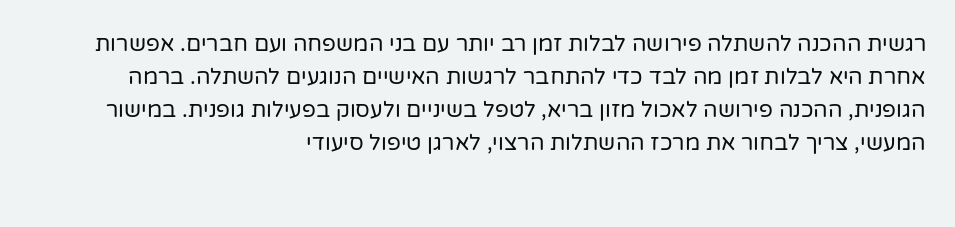רגשית ההכנה להשתלה פירושה לבלות זמן רב יותר עם בני המשפחה ועם חברים. אפשרות אחרת היא לבלות זמן מה לבד כדי להתחבר לרגשות האישיים הנוגעים להשתלה. ברמה הגופנית, ההכנה פירושה לאכול מזון בריא, לטפל בשיניים ולעסוק בפעילות גופנית. במישור המעשי, צריך לבחור את מרכז ההשתלות הרצוי, לארגן טיפול סיעודי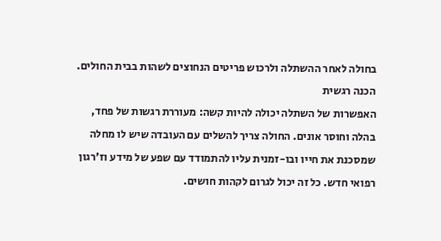בחולה לאחר ההשתלה ולרכוש פריטים הנחוצים לשהות בבית החולים.
הכנה רגשית
האפשרות של השתלה יכולה להיות קשה: מעוררת רגשות של פחד, בהלה וחוסר אונים. החולה צריך להשלים עם העובדה שיש לו מחלה שמסכנת את חייו ובו-זמנית עליו להתמודד עם שפע של מידע וז'רגון רפואי חדש. כל זה יכול לגרום לקהות חושים.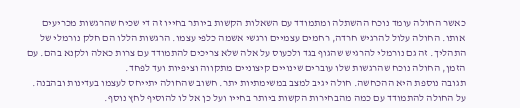כאשר החולה עומד נוכח ההשתלה ומתמודד עם השאלות הקשות ביותר בחייו זה די שכיח שהרגשות מכריעים אותו. החולה עלול להרגיש חרדה, רחמים עצמיים ורגשי אשמה כלפי עצמו. הרגשות הללו הם חלק נורמלי של התהליך. זה גם נורמלי להרגיש שהגוף בגד ולכעוס על אלה שלא צריכים להתמודד עם צרות כאלה ולקנא בהם. עם הזמן, החולה נוכח שהרגשות שלו עוברים שינויים קיצוניים מתקווה וציפיות ועד לפחד.
תגובה נוספת היא ההכחשה. חולה יגיב למצב במשימתיות יתר. חשוב שהחולה יתייחס לעצמו בעדינות ובהבנה. על החולה להתמודד עם כמה מהבחירות הקשות ביותר בחייו ועל כן אל לו להוסיף לחץ נוסף.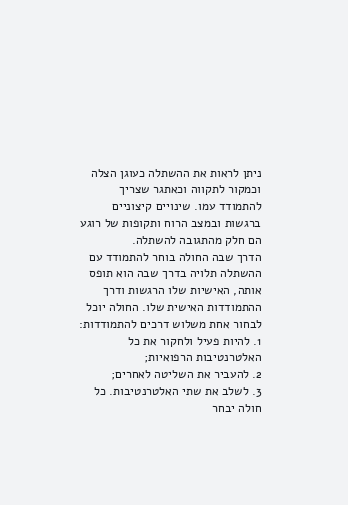ניתן לראות את ההשתלה כעוגן הצלה וכמקור לתקווה וכאתגר שצריך להתמודד עמו. שינויים קיצוניים ברגשות ובמצב הרוח ותקופות של רוגע הם חלק מהתגובה להשתלה.
הדרך שבה החולה בוחר להתמודד עם ההשתלה תלויה בדרך שבה הוא תופס אותה, האישיות שלו הרגשות ודרך ההתמודדות האישית שלו. החולה יוכל לבחור אחת משלוש דרכים להתמודדות:
1. להיות פעיל ולחקור את כל האלטרנטיבות הרפואיות;
2. להעביר את השליטה לאחרים;
3. לשלב את שתי האלטרנטיבות. כל חולה יבחר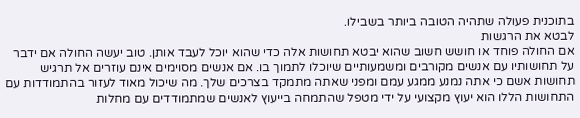בתוכנית פעולה שתהיה הטובה ביותר בשבילו.
לבטא את הרגשות
אם החולה פוחד או חושש חשוב שהוא יבטא תחושות אלה כדי שהוא יוכל לעבד אותן. טוב יעשה החולה אם ידבר על תחושותיו עם אנשים מקורבים ומשמעותיים שיוכלו לתמוך בו. אם אנשים מסוימים אינם עוזרים אל תרגיש תחושות אשם כי אתה נמנע ממגע עמם ומפני שאתה מתמקד בצרכים שלך. מה שיכול מאוד לעזור בהתמודדות עם התחושות הללו הוא יעוץ מקצועי על ידי מטפל שהתמחה בייעוץ לאנשים שמתמודדים עם מחלות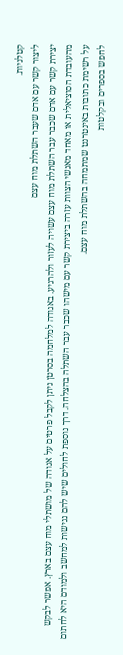קטלניות.
ליצור קשר עם אדם שעבר השתלת מוח עצם
יצירת קשר עם אדם שכבר עבר השתלת מוח עצם עשויה לעזור ולהרגיע. באגודה למלחמה בסרטן ניתן לקבל פרטים על אגודה של מושתלי מוח עצם בארץ. אפשר לבקש מהעובדת הסוציאלית או מאחד מאנשי הצוות עזרה ביצירת קשר עם מישהו שכבר עבר השתלה בהצלחה. דרך נוספת לחולים שיש להם נגישות למחשב ולמודם היא לחתום על רשימת כתובות באינטרנט שמתמחה בהשתלת מוח עצם.
לחפש בספרים ובקלטות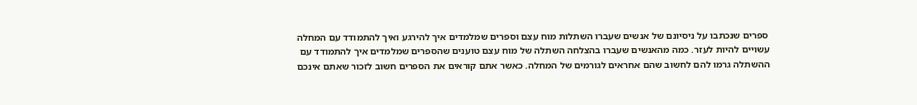ספרים שנכתבו על ניסיונם של אנשים שעברו השתלות מוח עצם וספרים שמלמדים איך להירגע ואיך להתמודד עם המחלה עשויים להיות לעזר. כמה מהאנשים שעברו בהצלחה השתלה של מוח עצם טוענים שהספרים שמלמדים איך להתמודד עם ההשתלה גרמו להם לחשוב שהם אחראים לגורמים של המחלה. כאשר אתם קוראים את הספרים חשוב לזכור שאתם אינכם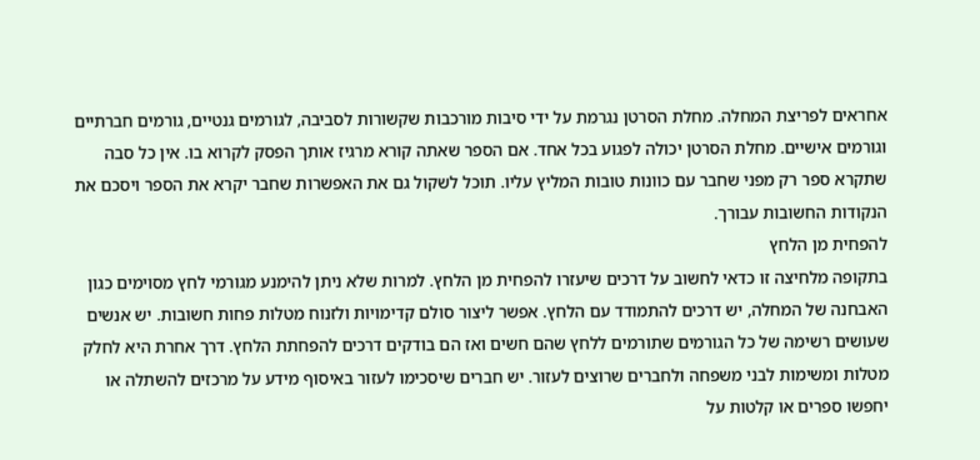אחראים לפריצת המחלה. מחלת הסרטן נגרמת על ידי סיבות מורכבות שקשורות לסביבה, לגורמים גנטיים, גורמים חברתיים וגורמים אישיים. מחלת הסרטן יכולה לפגוע בכל אחד. אם הספר שאתה קורא מרגיז אותך הפסק לקרוא בו. אין כל סבה שתקרא ספר רק מפני שחבר עם כוונות טובות המליץ עליו. תוכל לשקול גם את האפשרות שחבר יקרא את הספר ויסכם את הנקודות החשובות עבורך.
להפחית מן הלחץ
בתקופה מלחיצה זו כדאי לחשוב על דרכים שיעזרו להפחית מן הלחץ. למרות שלא ניתן להימנע מגורמי לחץ מסוימים כגון האבחנה של המחלה, יש דרכים להתמודד עם הלחץ. אפשר ליצור סולם קדימויות ולזנוח מטלות פחות חשובות. יש אנשים שעושים רשימה של כל הגורמים שתורמים ללחץ שהם חשים ואז הם בודקים דרכים להפחתת הלחץ. דרך אחרת היא לחלק מטלות ומשימות לבני משפחה ולחברים שרוצים לעזור. יש חברים שיסכימו לעזור באיסוף מידע על מרכזים להשתלה או יחפשו ספרים או קלטות על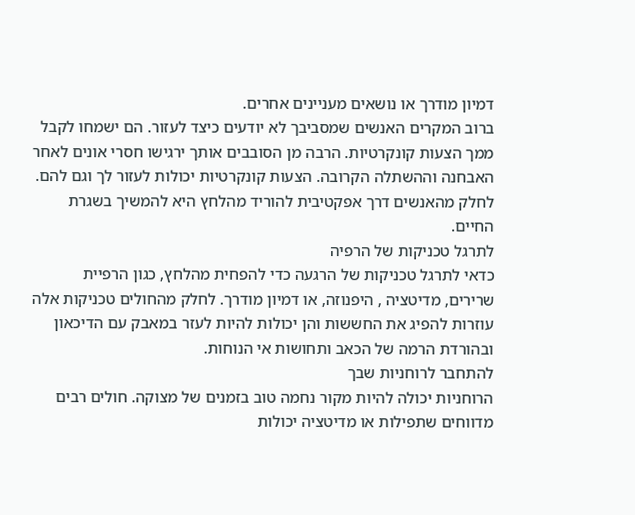דמיון מודרך או נושאים מעניינים אחרים.
ברוב המקרים האנשים שמסביבך לא יודעים כיצד לעזור. הם ישמחו לקבל ממך הצעות קונקרטיות. הרבה מן הסובבים אותך ירגישו חסרי אונים לאחר האבחנה וההשתלה הקרובה. הצעות קונקרטיות יכולות לעזור לך וגם להם. לחלק מהאנשים דרך אפקטיבית להוריד מהלחץ היא להמשיך בשגרת החיים.
לתרגל טכניקות של הרפיה
כדאי לתרגל טכניקות של הרגעה כדי להפחית מהלחץ, כגון הרפיית שרירים, מדיטציה , היפנוזה, או דמיון מודרך. לחלק מהחולים טכניקות אלה עוזרות להפיג את החששות והן יכולות להיות לעזר במאבק עם הדיכאון ובהורדת הרמה של הכאב ותחושות אי הנוחות.
להתחבר לרוחניות שבך
הרוחניות יכולה להיות מקור נחמה טוב בזמנים של מצוקה. חולים רבים מדווחים שתפילות או מדיטציה יכולות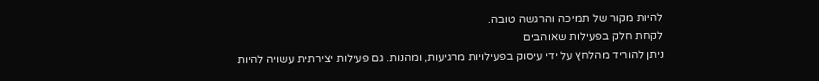להיות מקור של תמיכה והרגשה טובה.
לקחת חלק בפעילות שאוהבים
ניתן להוריד מהלחץ על ידי עיסוק בפעילויות מרגיעות, ומהנות. גם פעילות יצירתית עשויה להיות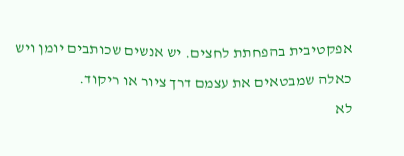אפקטיבית בהפחתת לחצים. יש אנשים שכותבים יומן ויש כאלה שמבטאים את עצמם דרך ציור או ריקוד.
לא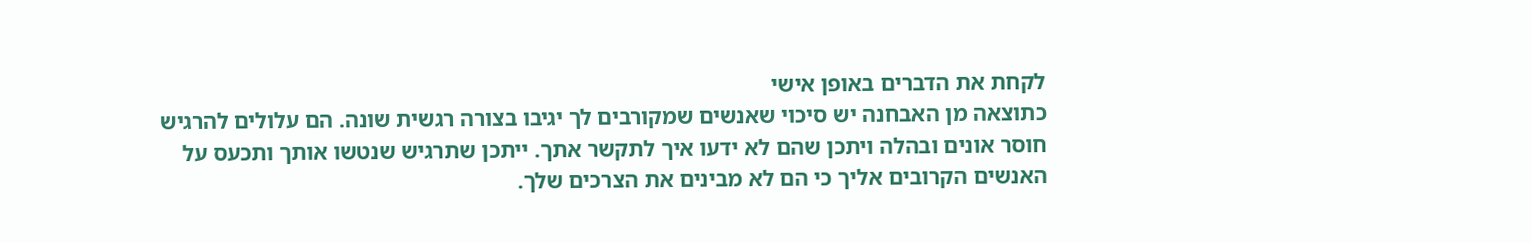לקחת את הדברים באופן אישי
כתוצאה מן האבחנה יש סיכוי שאנשים שמקורבים לך יגיבו בצורה רגשית שונה. הם עלולים להרגיש חוסר אונים ובהלה ויתכן שהם לא ידעו איך לתקשר אתך. ייתכן שתרגיש שנטשו אותך ותכעס על האנשים הקרובים אליך כי הם לא מבינים את הצרכים שלך.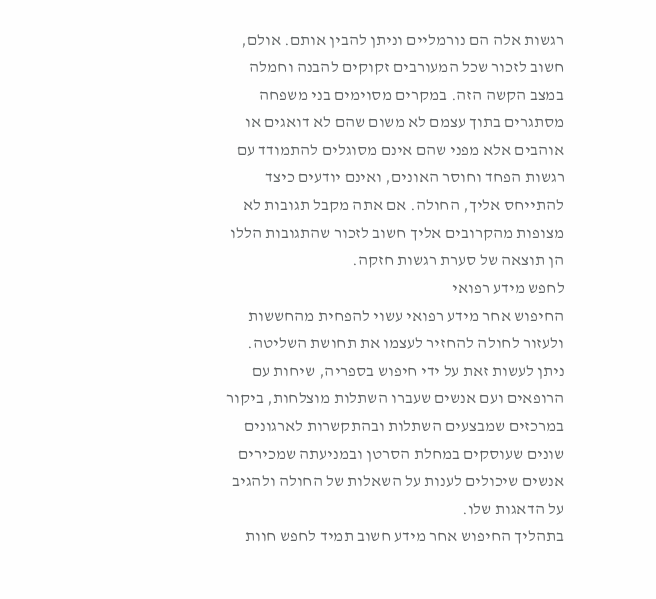רגשות אלה הם נורמליים וניתן להבין אותם. אולם, חשוב לזכור שכל המעורבים זקוקים להבנה וחמלה במצב הקשה הזה. במקרים מסוימים בני משפחה מסתגרים בתוך עצמם לא משום שהם לא דואגים או אוהבים אלא מפני שהם אינם מסוגלים להתמודד עם רגשות הפחד וחוסר האונים, ואינם יודעים כיצד להתייחס אליך, החולה. אם אתה מקבל תגובות לא מצופות מהקרובים אליך חשוב לזכור שהתגובות הללו הן תוצאה של סערת רגשות חזקה.
לחפש מידע רפואי
החיפוש אחר מידע רפואי עשוי להפחית מהחששות ולעזור לחולה להחזיר לעצמו את תחושת השליטה. ניתן לעשות זאת על ידי חיפוש בספריה, שיחות עם הרופאים ועם אנשים שעברו השתלות מוצלחות, ביקור במרכזים שמבצעים השתלות ובהתקשרות לארגונים שונים שעוסקים במחלת הסרטן ובמניעתה שמכירים אנשים שיכולים לענות על השאלות של החולה ולהגיב על הדאגות שלו.
בתהליך החיפוש אחר מידע חשוב תמיד לחפש חוות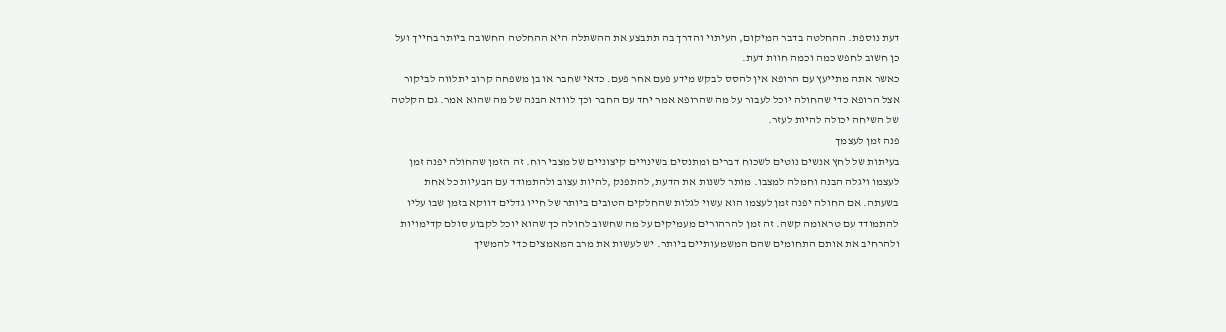דעת נוספת. ההחלטה בדבר המיקום, העיתוי והדרך בה תתבצע את ההשתלה היא ההחלטה החשובה ביותר בחייך ועל כן חשוב לחפש כמה וכמה חוות דעת.
כאשר אתה מתייעץ עם הרופא אין להסס לבקש מידע פעם אחר פעם. כדאי שחבר או בן משפחה קרוב יתלווה לביקור אצל הרופא כדי שהחולה יוכל לעבור על מה שהרופא אמר יחד עם החבר וכך לוודא הבנה של מה שהוא אמר. גם הקלטה של השיחה יכולה להיות לעזר.
פנה זמן לעצמך
בעיתות של לחץ אנשים נוטים לשכוח דברים ומתנסים בשינויים קיצוניים של מצבי רוח. זה הזמן שהחולה יפנה זמן לעצמו ויגלה הבנה וחמלה למצבו. מותר לשנות את הדעת, להתפנק ,להיות עצוב ולהתמודד עם הבעיות כל אחת בשעתה. אם החולה יפנה זמן לעצמו הוא עשוי לגלות שהחלקים הטובים ביותר של חייו גדלים דווקא בזמן שבו עליו להתמודד עם טראומה קשה. זה זמן להרהורים מעמיקים על מה שחשוב לחולה כך שהוא יוכל לקבוע סולם קדימויות ולהרחיב את אותם התחומים שהם המשמעותיים ביותר. יש לעשות את מרב המאמצים כדי להמשיך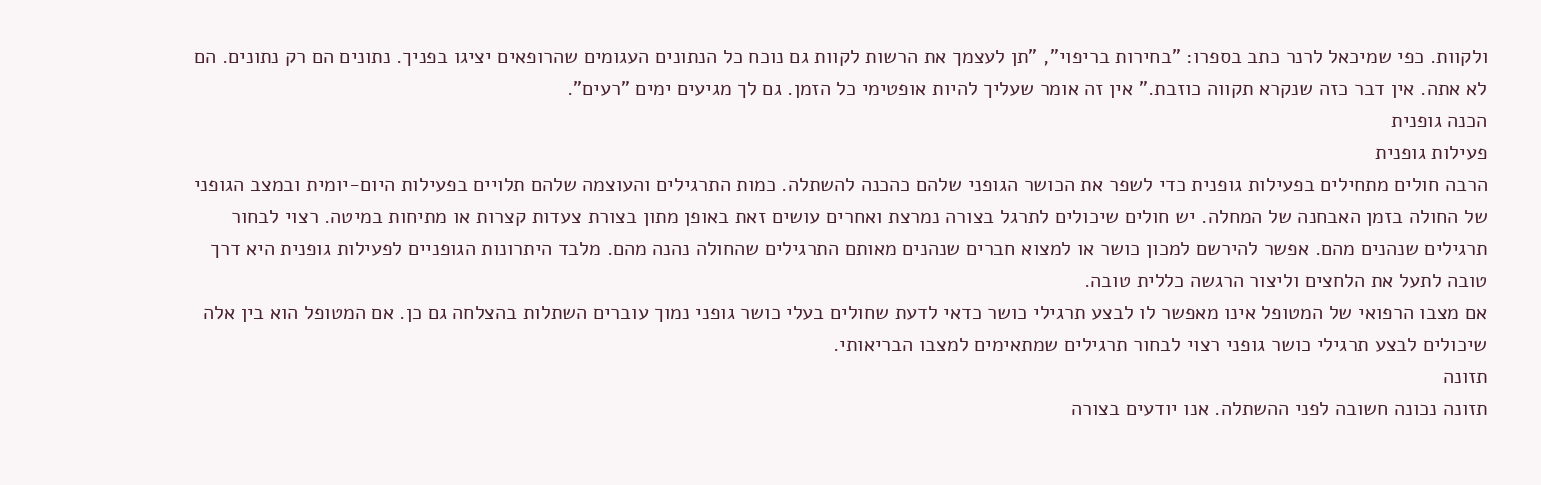ולקוות. כפי שמיכאל לרנר כתב בספרו: "בחירות בריפוי", "תן לעצמך את הרשות לקוות גם נוכח כל הנתונים העגומים שהרופאים יציגו בפניך. נתונים הם רק נתונים. הם לא אתה. אין דבר כזה שנקרא תקווה כוזבת." אין זה אומר שעליך להיות אופטימי כל הזמן. גם לך מגיעים ימים "רעים".
הכנה גופנית
פעילות גופנית
הרבה חולים מתחילים בפעילות גופנית כדי לשפר את הכושר הגופני שלהם כהכנה להשתלה. כמות התרגילים והעוצמה שלהם תלויים בפעילות היום-יומית ובמצב הגופני של החולה בזמן האבחנה של המחלה. יש חולים שיכולים לתרגל בצורה נמרצת ואחרים עושים זאת באופן מתון בצורת צעדות קצרות או מתיחות במיטה. רצוי לבחור תרגילים שנהנים מהם. אפשר להירשם למכון כושר או למצוא חברים שנהנים מאותם התרגילים שהחולה נהנה מהם. מלבד היתרונות הגופניים לפעילות גופנית היא דרך טובה לתעל את הלחצים וליצור הרגשה כללית טובה.
אם מצבו הרפואי של המטופל אינו מאפשר לו לבצע תרגילי כושר כדאי לדעת שחולים בעלי כושר גופני נמוך עוברים השתלות בהצלחה גם כן. אם המטופל הוא בין אלה שיכולים לבצע תרגילי כושר גופני רצוי לבחור תרגילים שמתאימים למצבו הבריאותי.
תזונה
תזונה נכונה חשובה לפני ההשתלה. אנו יודעים בצורה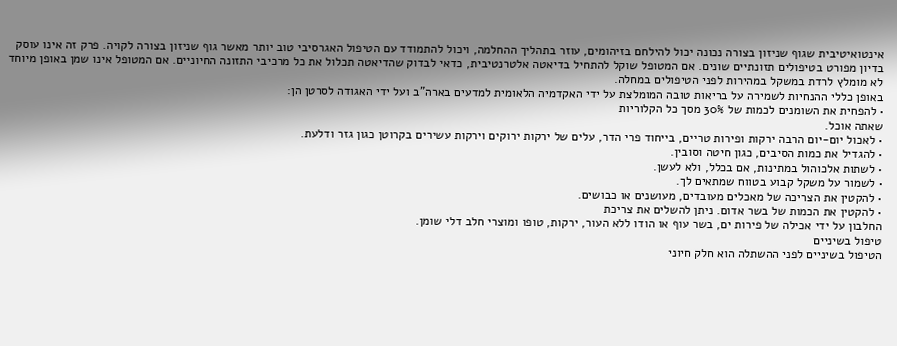אינטואיטיבית שגוף שניזון בצורה נכונה יכול להילחם בזיהומים, עוזר בתהליך ההחלמה, ויכול להתמודד עם הטיפול האגרסיבי טוב יותר מאשר גוף שניזון בצורה לקויה. פרק זה אינו עוסק בדיון מפורט בטיפולים תזונתיים שונים. אם המטופל שוקל להתחיל בדיאטה אלטרנטיבית, כדאי לבדוק שהדיאטה תכלול את כל מרכיבי התזונה החיוניים. אם המטופל אינו שמן באופן מיוחד לא מומלץ לרדת במשקל במהירות לפני הטיפולים במחלה.
באופן כללי ההנחיות לשמירה על בריאות טובה המומלצת על ידי האקדמיה הלאומית למדעים בארה"ב ועל ידי האגודה לסרטן הן:
• להפחית את השומנים לכמות של 30% מסך כל הקלוריות
שאתה אוכל.
• לאכול יום-יום הרבה ירקות ופירות טריים, בייחוד פרי הדר, עלים של ירקות ירוקים וירקות עשירים בקרוטן כגון גזר ודלעת.
• להגדיל את כמות הסיבים, כגון חיטה וסובין.
• לשתות אלכוהול במתינות, אם בכלל, ולא לעשן.
• לשמור על משקל קבוע בטווח שמתאים לך.
• להקטין את הצריכה של מאכלים מעובדים, מעושנים או כבושים.
• להקטין את הכמות של בשר אדום. ניתן להשלים את צריכת
החלבון על ידי אכילה של פירות ים, בשר עוף או הודו ללא העור, ירקות, טופו ומוצרי חלב דלי שומן.
טיפול בשיניים
הטיפול בשיניים לפני ההשתלה הוא חלק חיוני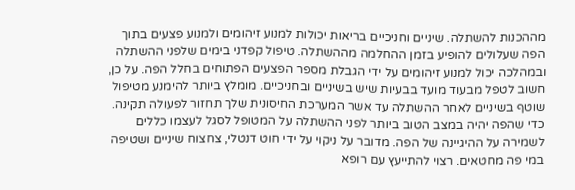מההכנות להשתלה. שיניים וחניכיים בריאות יכולות למנוע זיהומים ולמנוע פצעים בתוך הפה שעלולים להופיע בזמן ההחלמה מההשתלה. טיפול קפדני בימים שלפני ההשתלה ובמהלכה יכול למנוע זיהומים על ידי הגבלת מספר הפצעים הפתוחים בחלל הפה. על כן, חשוב לטפל מבעוד מועד בבעיות שיש בשיניים ובחניכיים. מומלץ ביותר להימנע מטיפול שוטף בשיניים לאחר ההשתלה עד אשר המערכת החיסונית שלך תחזור לפעולה תקינה.
כדי שהפה יהיה במצב הטוב ביותר לפני ההשתלה על המטופל לסגל לעצמו כללים לשמירה על ההיגיינה של הפה. מדובר על ניקוי על ידי חוט דנטלי, צחצוח שיניים ושטיפה במי פה מחטאים. רצוי להתייעץ עם רופא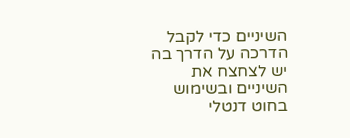השיניים כדי לקבל הדרכה על הדרך בה יש לצחצח את השיניים ובשימוש בחוט דנטלי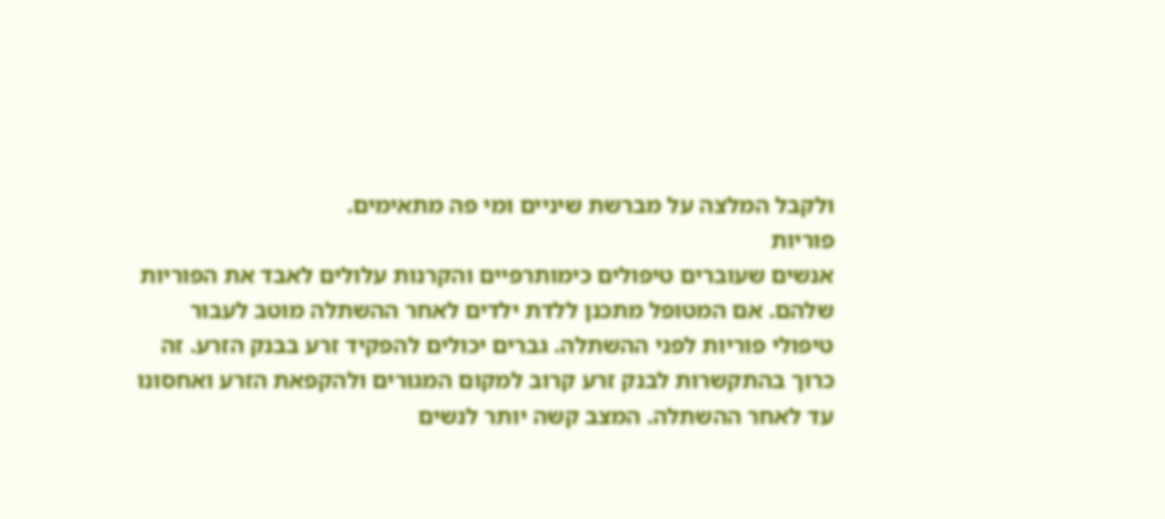ולקבל המלצה על מברשת שיניים ומי פה מתאימים.
פוריות
אנשים שעוברים טיפולים כימותרפיים והקרנות עלולים לאבד את הפוריות שלהם. אם המטופל מתכנן ללדת ילדים לאחר ההשתלה מוטב לעבור טיפולי פוריות לפני ההשתלה. גברים יכולים להפקיד זרע בבנק הזרע. זה כרוך בהתקשרות לבנק זרע קרוב למקום המגורים ולהקפאת הזרע ואחסונו עד לאחר ההשתלה. המצב קשה יותר לנשים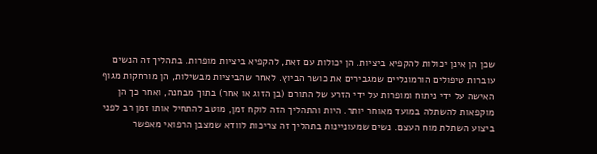שכן הן אינן יכולות להקפיא ביציות. הן יכולות עם זאת, להקפיא ביציות מופרות. בתהליך זה הנשים עוברות טיפולים הורמונליים שמגבירים את כושר הביוץ. לאחר שהביציות מבשילות, הן מורחקות מגוף האישה על ידי ניתוח ומופרות על ידי הזרע של התורם (בן הזוג או אחר) בתוך מבחנה, ואחר כך הן מוקפאות להשתלה במועד מאוחר יותר. היות והתהליך הזה לוקח זמן, מוטב להתחיל אותו זמן רב לפני ביצוע השתלת מוח העצם. נשים שמעוניינות בתהליך זה צריכות לוודא שמצבן הרפואי מאפשר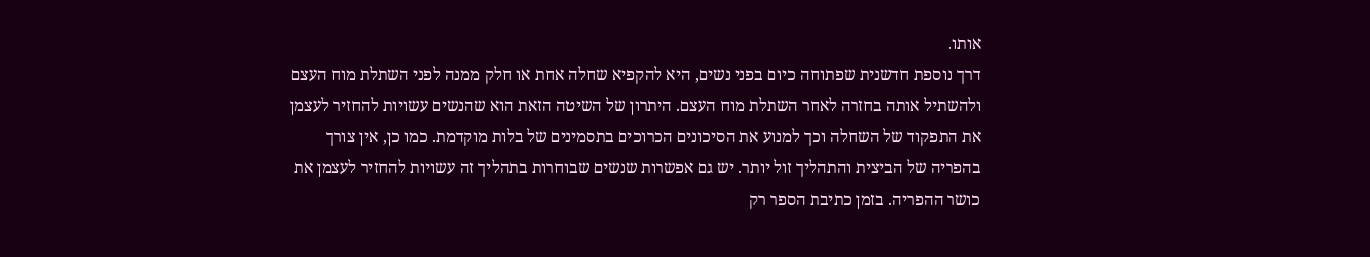אותו.
דרך נוספת חדשנית שפתוחה כיום בפני נשים, היא להקפיא שחלה אחת או חלק ממנה לפני השתלת מוח העצם ולהשתיל אותה בחזרה לאחר השתלת מוח העצם. היתרון של השיטה הזאת הוא שהנשים עשויות להחזיר לעצמן את התפקוד של השחלה וכך למנוע את הסיכונים הכרוכים בתסמינים של בלות מוקדמת. כמו כן, אין צורך בהפריה של הביצית והתהליך זול יותר. יש גם אפשרות שנשים שבוחרות בתהליך זה עשויות להחזיר לעצמן את כושר ההפריה. בזמן כתיבת הספר רק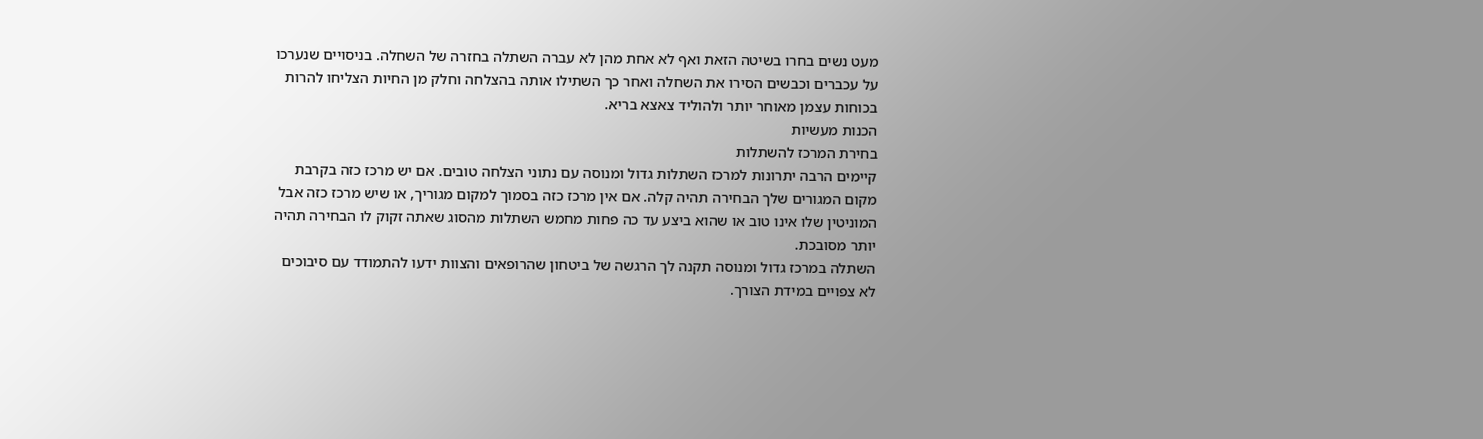מעט נשים בחרו בשיטה הזאת ואף לא אחת מהן לא עברה השתלה בחזרה של השחלה. בניסויים שנערכו על עכברים וכבשים הסירו את השחלה ואחר כך השתילו אותה בהצלחה וחלק מן החיות הצליחו להרות בכוחות עצמן מאוחר יותר ולהוליד צאצא בריא.
הכנות מעשיות
בחירת המרכז להשתלות
קיימים הרבה יתרונות למרכז השתלות גדול ומנוסה עם נתוני הצלחה טובים. אם יש מרכז כזה בקרבת מקום המגורים שלך הבחירה תהיה קלה. אם אין מרכז כזה בסמוך למקום מגוריך, או שיש מרכז כזה אבל המוניטין שלו אינו טוב או שהוא ביצע עד כה פחות מחמש השתלות מהסוג שאתה זקוק לו הבחירה תהיה יותר מסובכת.
השתלה במרכז גדול ומנוסה תקנה לך הרגשה של ביטחון שהרופאים והצוות ידעו להתמודד עם סיבוכים לא צפויים במידת הצורך.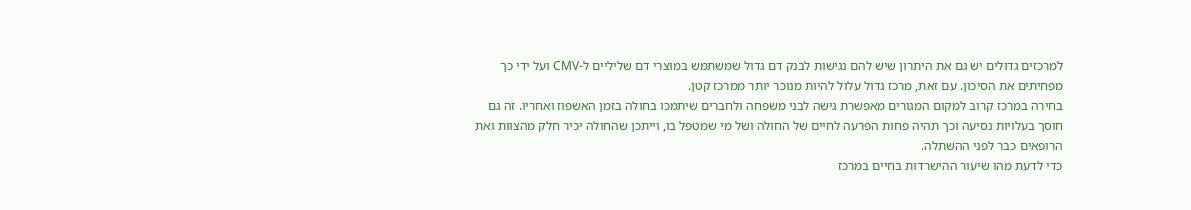למרכזים גדולים יש גם את היתרון שיש להם נגישות לבנק דם גדול שמשתמש במוצרי דם שליליים ל-CMV ועל ידי כך מפחיתים את הסיכון. עם זאת, מרכז גדול עלול להיות מנוכר יותר ממרכז קטן.
בחירה במרכז קרוב למקום המגורים מאפשרת גישה לבני משפחה ולחברים שיתמכו בחולה בזמן האשפוז ואחריו. זה גם חוסך בעלויות נסיעה וכך תהיה פחות הפרעה לחיים של החולה ושל מי שמטפל בו, וייתכן שהחולה יכיר חלק מהצוות ואת הרופאים כבר לפני ההשתלה.
כדי לדעת מהו שיעור ההישרדות בחיים במרכז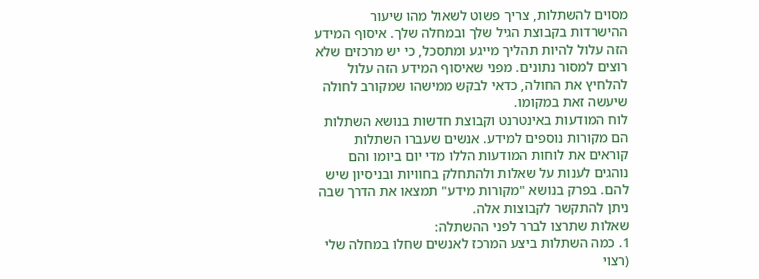מסוים להשתלות, צריך פשוט לשאול מהו שיעור ההישרדות בקבוצת הגיל שלך ובמחלה שלך. איסוף המידע הזה עלול להיות תהליך מייגע ומתסכל, כי יש מרכזים שלא רוצים למסור נתונים. מפני שאיסוף המידע הזה עלול להלחיץ את החולה, כדאי לבקש ממישהו שמקורב לחולה שיעשה זאת במקומו.
לוח המודעות באינטרנט וקבוצת חדשות בנושא השתלות הם מקורות נוספים למידע. אנשים שעברו השתלות קוראים את לוחות המודעות הללו מדי יום ביומו והם נוהגים לענות על שאלות ולהתחלק בחוויות ובניסיון שיש להם. בפרק בנושא "מקורות מידע" תמצאו את הדרך שבה ניתן להתקשר לקבוצות אלה.
שאלות שתרצו לברר לפני ההשתלה:
1. כמה השתלות ביצע המרכז לאנשים שחלו במחלה שלי (רצוי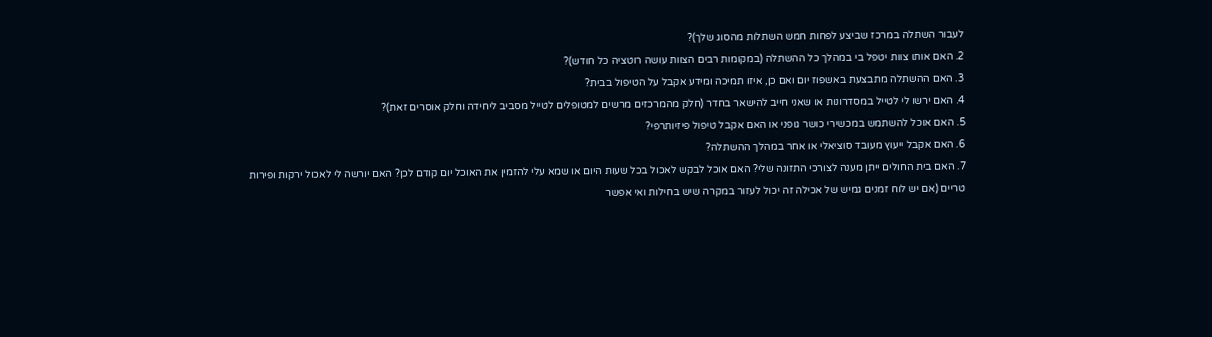לעבור השתלה במרכז שביצע לפחות חמש השתלות מהסוג שלך)?
2. האם אותו צוות יטפל בי במהלך כל ההשתלה (במקומות רבים הצוות עושה רוטציה כל חודש)?
3. האם ההשתלה מתבצעת באשפוז יום ואם כן, איזו תמיכה ומידע אקבל על הטיפול בבית?
4. האם ירשו לי לטייל במסדרונות או שאני חייב להישאר בחדר (חלק מהמרכזים מרשים למטופלים לטייל מסביב ליחידה וחלק אוסרים זאת)?
5. האם אוכל להשתמש במכשירי כושר גופני או האם אקבל טיפול פיזיותרפי?
6. האם אקבל ייעוץ מעובד סוציאלי או אחר במהלך ההשתלה?
7. האם בית החולים ייתן מענה לצורכי התזונה שלי? האם אוכל לבקש לאכול בכל שעות היום או שמא עלי להזמין את האוכל יום קודם לכן? האם יורשה לי לאכול ירקות ופירות טריים (אם יש לוח זמנים גמיש של אכילה זה יכול לעזור במקרה שיש בחילות ואי אפשר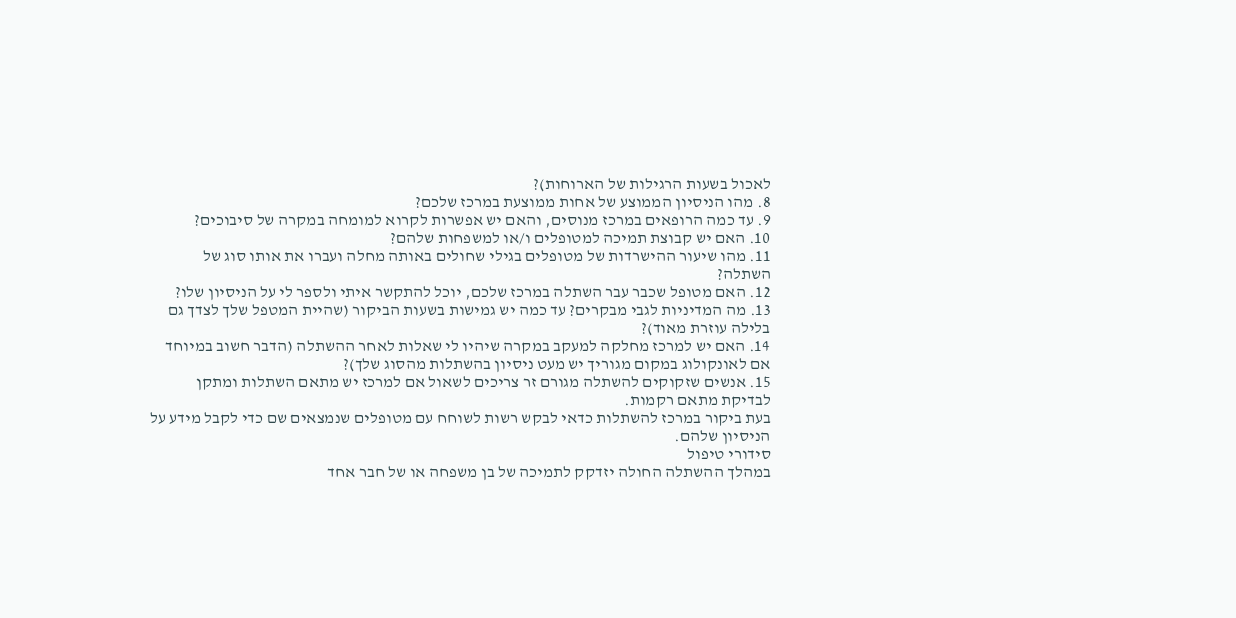לאכול בשעות הרגילות של הארוחות)?
8. מהו הניסיון הממוצע של אחות ממוצעת במרכז שלכם?
9. עד כמה הרופאים במרכז מנוסים, והאם יש אפשרות לקרוא למומחה במקרה של סיבוכים?
10. האם יש קבוצת תמיכה למטופלים ו/או למשפחות שלהם?
11. מהו שיעור ההישרדות של מטופלים בגילי שחולים באותה מחלה ועברו את אותו סוג של השתלה?
12. האם מטופל שכבר עבר השתלה במרכז שלכם, יוכל להתקשר איתי ולספר לי על הניסיון שלו?
13. מה המדיניות לגבי מבקרים? עד כמה יש גמישות בשעות הביקור (שהיית המטפל שלך לצדך גם בלילה עוזרת מאוד)?
14. האם יש למרכז מחלקה למעקב במקרה שיהיו לי שאלות לאחר ההשתלה (הדבר חשוב במיוחד אם לאונקולוג במקום מגוריך יש מעט ניסיון בהשתלות מהסוג שלך)?
15. אנשים שזקוקים להשתלה מגורם זר צריכים לשאול אם למרכז יש מתאם השתלות ומתקן לבדיקת מתאם רקמות.
בעת ביקור במרכז להשתלות כדאי לבקש רשות לשוחח עם מטופלים שנמצאים שם כדי לקבל מידע על הניסיון שלהם.
סידורי טיפול
במהלך ההשתלה החולה יזדקק לתמיכה של בן משפחה או של חבר אחד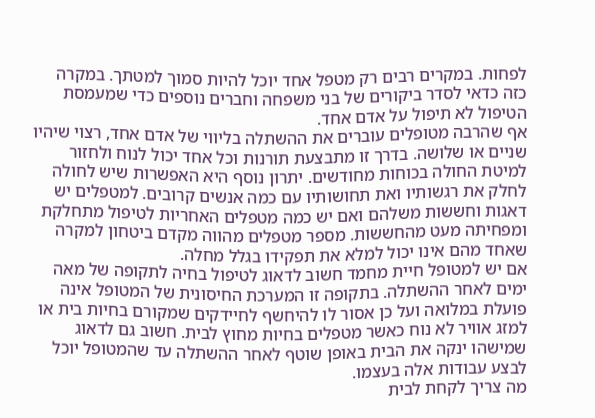לפחות. במקרים רבים רק מטפל אחד יוכל להיות סמוך למטתך. במקרה כזה כדאי לסדר ביקורים של בני משפחה וחברים נוספים כדי שמעמסת הטיפול לא תיפול על אדם אחד.
אף שהרבה מטופלים עוברים את ההשתלה בליווי של אדם אחד, רצוי שיהיו שניים או שלושה. בדרך זו מתבצעת תורנות וכל אחד יכול לנוח ולחזור למיטת החולה בכוחות מחודשים. יתרון נוסף היא האפשרות שיש לחולה לחלק את רגשותיו ואת תחושותיו עם כמה אנשים קרובים. למטפלים יש דאגות וחששות משלהם ואם יש כמה מטפלים האחריות לטיפול מתחלקת ומפחיתה מעט מהחששות. מספר מטפלים מהווה מקדם ביטחון למקרה שאחד מהם אינו יכול למלא את תפקידו בגלל מחלה.
אם יש למטופל חיית מחמד חשוב לדאוג לטיפול בחיה לתקופה של מאה ימים לאחר ההשתלה. בתקופה זו המערכת החיסונית של המטופל אינה פועלת במלואה ועל כן אסור לו להיחשף לחיידקים שמקורם בחיות בית או למזג אוויר לא נוח כאשר מטפלים בחיות מחוץ לבית. חשוב גם לדאוג שמישהו ינקה את הבית באופן שוטף לאחר ההשתלה עד שהמטופל יוכל לבצע עבודות אלה בעצמו.
מה צריך לקחת לבית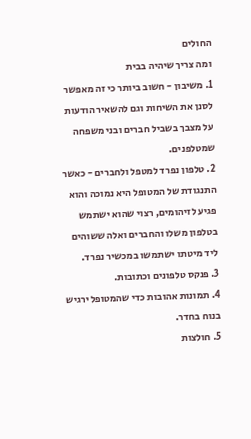החולים
ומה צריך שיהיה בבית
1. משיבון - חשוב ביותר כי זה מאפשר לסנן את השיחות וגם להשאיר הודעות על מצבך בשביל חברים ובני משפחה שמטלפנים.
2. טלפון נפרד למטפל ולחברים - כאשר התנגודת של המטופל היא נמוכה והוא פגיע לזיהומים, רצוי שהוא ישתמש בטלפון משלו והחברים ואלה ששוהים ליד מיטתו ישתמשו במכשיר נפרד.
3. פנקס טלפונים וכתובות.
4. תמונות אהובות כדי שהמטופל ירגיש בנוח בחדר.
5. חולצות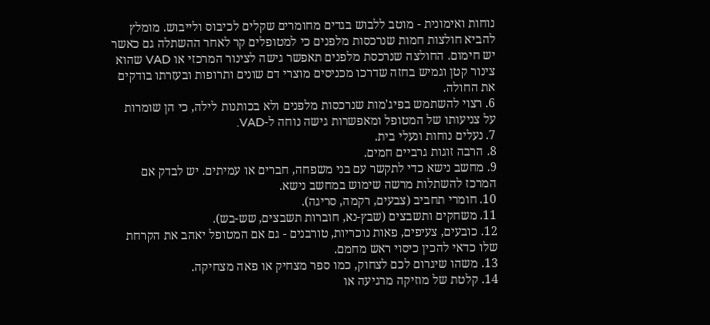נוחות ואימונית - מוטב ללבוש בגדים מחומרים שקלים לכיבוס ולייבוש. מומלץ להביא חולצות חמות שנרכסות מלפנים כי למטופלים קר לאחר ההשתלה גם כאשר יש חימום. החולצה שנרכסת מלפנים תאפשר גישה לצינור המרכזי או VAD שהוא צינור קטן וגמיש בחזה שדרכו מכניסים מוצרי דם שונים ותרופות ובעזרתו בודקים את החולה.
6. רצוי להשתמש בפיג'מות שנרכסות מלפנים ולא בכותנות לילה, כי הן שומרות על צניעותו של המטופל ומאפשרות גישה נוחה ל-VAD.
7. נעלים נוחות ונעלי בית.
8. הרבה זוגות גרביים חמים.
9. מחשב נישא כדי לתקשר עם בני משפחה, חברים או עמיתים. יש לבדק אם המרכז להשתלות מרשה שימוש במחשב נישא.
10. חומרי תחביב (צבעים, רקמה, סריגה).
11. משחקים ותשבצים (שבץ-נא, חוברות תשבצים, שש-בש).
12. כובעים, צעיפים, פאות נוכריות, טורבנים - גם אם המטופל יאהב את הקרחת שלו כדאי להכין כיסוי ראש מחמם.
13. משהו שיגרום לכם לצחוק, כמו ספר מצחיק או פאה מצחיקה.
14. קלטת של מוזיקה מרגיעה או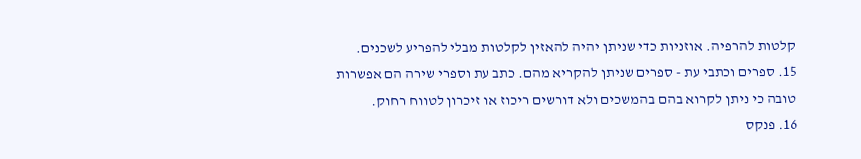קלטות להרפיה. אוזניות כדי שניתן יהיה להאזין לקלטות מבלי להפריע לשכנים.
15. ספרים וכתבי עת - ספרים שניתן להקריא מהם. כתב עת וספרי שירה הם אפשרות טובה כי ניתן לקרוא בהם בהמשכים ולא דורשים ריכוז או זיכרון לטווח רחוק.
16. פנקס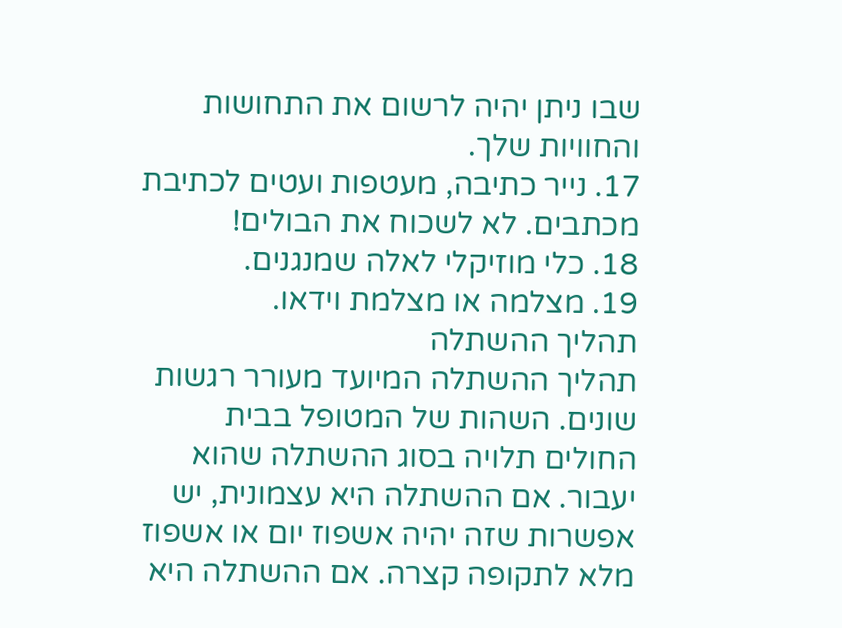שבו ניתן יהיה לרשום את התחושות והחוויות שלך.
17. נייר כתיבה, מעטפות ועטים לכתיבת מכתבים. לא לשכוח את הבולים!
18. כלי מוזיקלי לאלה שמנגנים.
19. מצלמה או מצלמת וידאו.
תהליך ההשתלה
תהליך ההשתלה המיועד מעורר רגשות שונים. השהות של המטופל בבית החולים תלויה בסוג ההשתלה שהוא יעבור. אם ההשתלה היא עצמונית, יש אפשרות שזה יהיה אשפוז יום או אשפוז מלא לתקופה קצרה. אם ההשתלה היא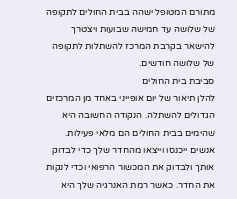מתורם המטופל ישהה בבית החולים לתקופה של שלושה עד חמישה שבועות ויצטרך להישאר בקרבת המרכז להשתלות לתקופה של שלושה חודשים.
סביבת בית החולים
להלן תיאור של יום אופייני באחד מן המרכזים הגדולים להשתלה. הנקודה החשובה היא שהימים בבית החולים הם מלאי פעילות. אנשים ייכנסו וייצאו מהחדר שלך כדי לבדוק אותך ולבדוק את המכשור הרפואי וכדי לנקות את החדר. כאשר רמת האנרגיה שלך היא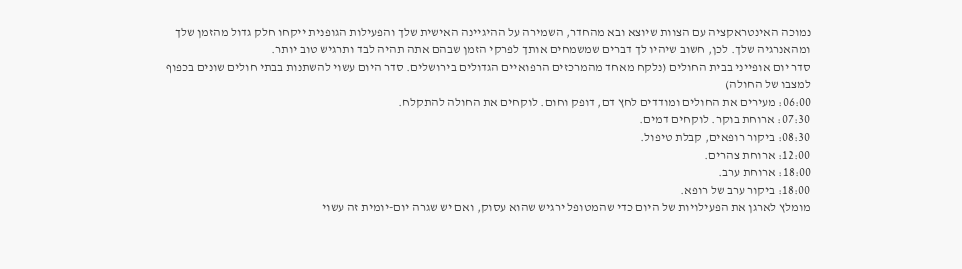נמוכה האינטראקציה עם הצוות שיוצא ובא מהחדר, השמירה על ההיגיינה האישית שלך והפעילות הגופנית ייקחו חלק גדול מהזמן שלך ומהאנרגיה שלך. לכן, חשוב שיהיו לך דברים שמשמחים אותך לפרקי הזמן שבהם אתה תהיה לבד ותרגיש טוב יותר.
סדר יום אופייני בבית החולים (נלקח מאחד מהמרכזים הרפואיים הגדולים בירושלים. סדר היום עשוי להשתנות בבתי חולים שונים בכפוף למצבו של החולה)
06:00: מעירים את החולים ומודדים לחץ דם, דופק וחום. לוקחים את החולה להתקלח.
07:30: ארוחת בוקר. לוקחים דמים.
08:30: ביקור רופאים, קבלת טיפול.
12:00: ארוחת צהרים.
18:00: ארוחת ערב.
18:00: ביקור ערב של רופא.
מומלץ לארגן את הפעילויות של היום כדי שהמטופל ירגיש שהוא עסוק, ואם יש שגרה יום-יומית זה עשוי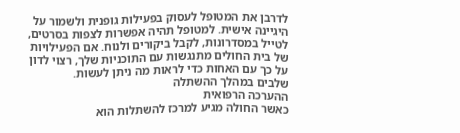לדרבן את המטופל לעסוק בפעילות גופנית ולשמור על היגיינה אישית. למטופל תהיה אפשרות לצפות בסרטים, לטייל במסדרונות, לקבל ביקורים ולנוח. אם הפעילויות של בית החולים מתנגשות עם התוכניות שלך, רצוי לדון על כך עם האחות כדי לראות מה ניתן לעשות.
שלבים במהלך ההשתלה
ההערכה הרפואית
כאשר החולה מגיע למרכז להשתלות הוא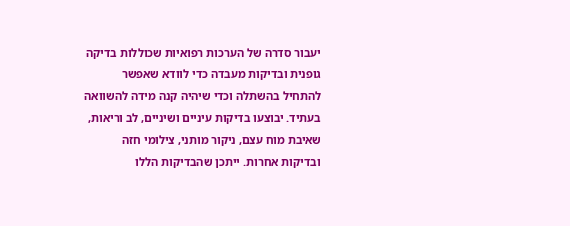יעבור סדרה של הערכות רפואיות שכוללות בדיקה גופנית ובדיקות מעבדה כדי לוודא שאפשר להתחיל בהשתלה וכדי שיהיה קנה מידה להשוואה בעתיד. יבוצעו בדיקות עיניים ושיניים, לב וריאות, שאיבת מוח עצם, ניקור מותני, צילומי חזה ובדיקות אחרות. ייתכן שהבדיקות הללו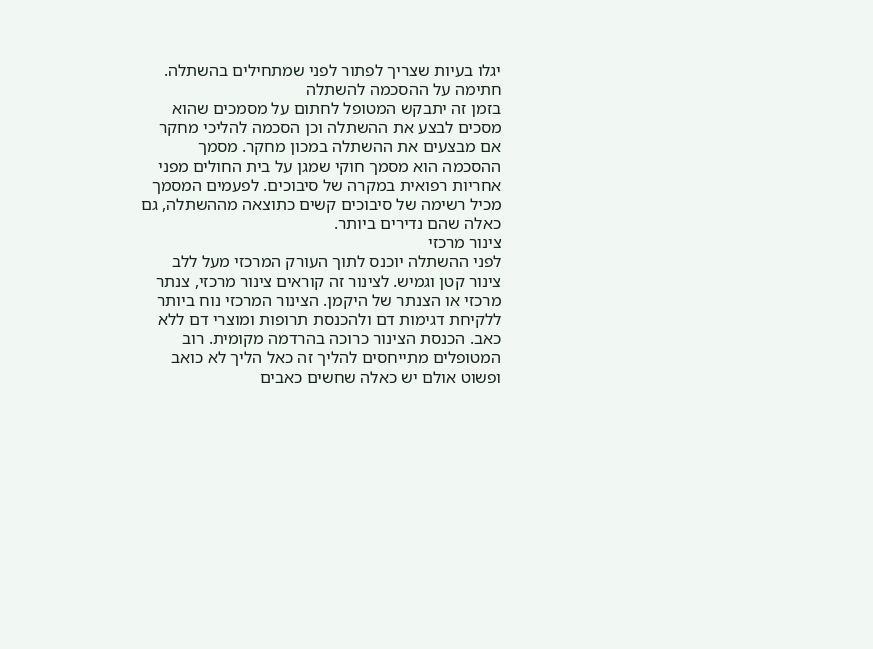יגלו בעיות שצריך לפתור לפני שמתחילים בהשתלה.
חתימה על ההסכמה להשתלה
בזמן זה יתבקש המטופל לחתום על מסמכים שהוא מסכים לבצע את ההשתלה וכן הסכמה להליכי מחקר אם מבצעים את ההשתלה במכון מחקר. מסמך ההסכמה הוא מסמך חוקי שמגן על בית החולים מפני אחריות רפואית במקרה של סיבוכים. לפעמים המסמך מכיל רשימה של סיבוכים קשים כתוצאה מההשתלה, גם כאלה שהם נדירים ביותר.
צינור מרכזי
לפני ההשתלה יוכנס לתוך העורק המרכזי מעל ללב צינור קטן וגמיש. לצינור זה קוראים צינור מרכזי, צנתר מרכזי או הצנתר של היקמן. הצינור המרכזי נוח ביותר ללקיחת דגימות דם ולהכנסת תרופות ומוצרי דם ללא כאב. הכנסת הצינור כרוכה בהרדמה מקומית. רוב המטופלים מתייחסים להליך זה כאל הליך לא כואב ופשוט אולם יש כאלה שחשים כאבים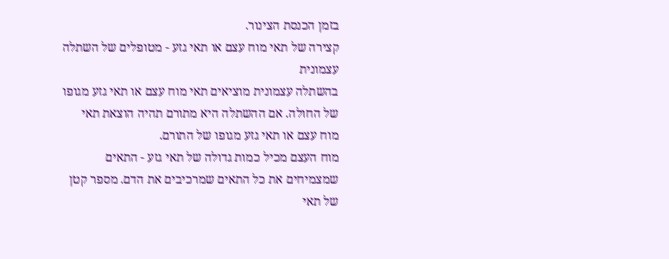בזמן הכנסת הצינור.
קצירה של תאי מוח עצם או תאי גזע - מטופלים של השתלה עצמונית
בהשתלה עצמונית מוציאים תאי מוח עצם או תאי גזע מגופו של החולה. אם ההשתלה היא מתורם תהיה הוצאת תאי מוח עצם או תאי גזע מגופו של התורם.
מוח העצם מכיל כמות גדולה של תאי גזע - התאים שמצמיחים את כל התאים שמרכיבים את הדם. מספר קטן של תאי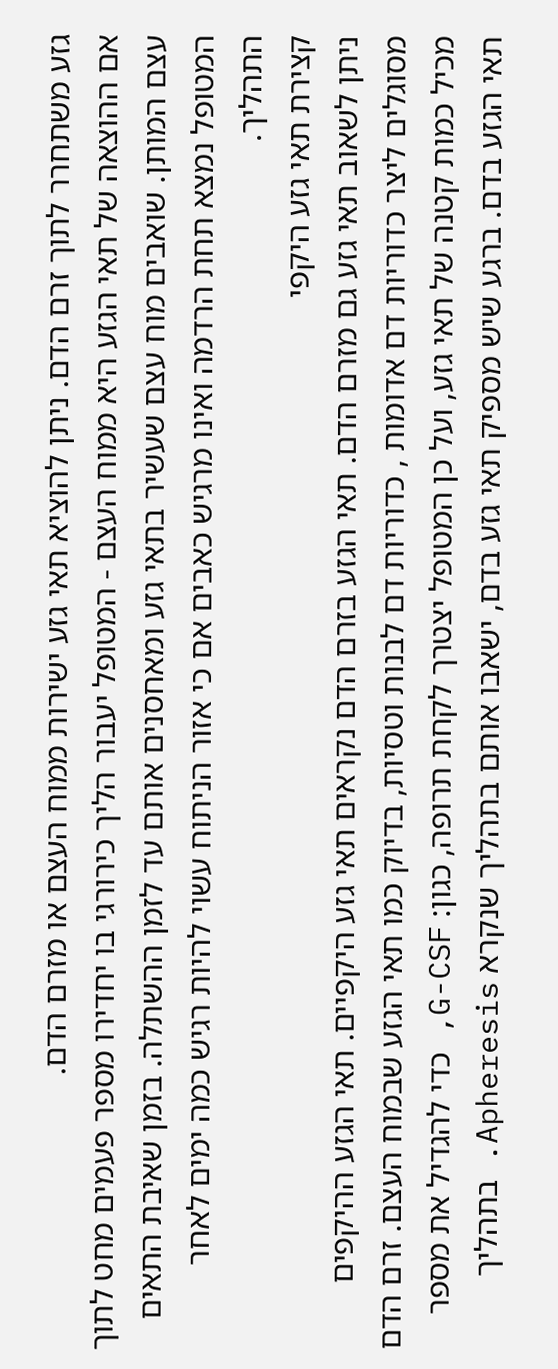גזע משתחרר לתוך זרם הדם. ניתן להוציא תאי גזע ישירות ממוח העצם או מזרם הדם.
אם ההוצאה של תאי הגזע היא ממוח העצם - המטופל יעבור הליך כירורגי בו יחדירו מספר פעמים מחט לתוך עצם המותן. שואבים מוח עצם שעשיר בתאי גזע ומאחסנים אותם עד לזמן ההשתלה. בזמן שאיבת התאים המטופל נמצא תחת הרדמה ואינו מרגיש כאבים אם כי אזור הניתוח עשוי להיות רגיש כמה ימים לאחר התהליך.
קצירת תאי גזע היקפי
ניתן לשאוב תאי גזע גם מזרם הדם. תאי הגזע בזרם הדם נקראים תאי גזע היקפיים. תאי הגזע ההיקפים מסוגלים ליצר כדוריות דם אדומות , כדוריות דם לבנות וטסיות, בדיוק כמו תאי הגזע שבמוח העצם. זרם הדם מכיל כמות קטנה של תאי גזע, ועל כן המטופל יצטרך לקחת תרופה, כגון: G-CSF, כדי להגדיל את מספר תאי הגזע בדם. ברגע שיש מספיק תאי גזע בדם, ישאבו אותם בתהליך שנקרא Apheresis. בתהליך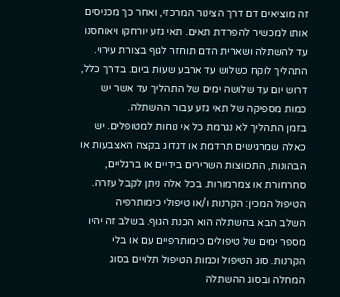זה מוציאים דם דרך הצינור המרכזי, ואחר כך מכניסים אותו למכשיר להפרדת תאים. תאי גזע יורחקו ויאוחסנו עד להשתלה ושארית הדם תוחזר לגוף בצורת עירוי.
התהליך לוקח כשלוש עד ארבע שעות ביום. בדרך כלל, דרוש יום עד שלושה ימים של התהליך עד אשר יש כמות מספיקה של תאי גזע עבור ההשתלה.
בזמן התהליך לא נגרמת כל אי נוחות למטופלים. יש כאלה שמרגישים תרדמת או דגדוג בקצה האצבעות או הבהונות, התכווצות השרירים בידיים או ברגליים, סחרחורת או צמרמורות. בכל אלה ניתן לקבל עזרה.
הטיפול המכין: הקרנות ו/או טיפולי כימותרפיה
השלב הבא בהשתלה הוא הכנת הגוף. בשלב זה יהיו מספר ימים של טיפולים כימותרפיים עם או בלי הקרנות. סוג הטיפול וכמות הטיפול תלויים בסוג המחלה ובסוג ההשתלה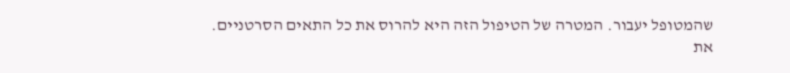שהמטופל יעבור. המטרה של הטיפול הזה היא להרוס את כל התאים הסרטניים.
את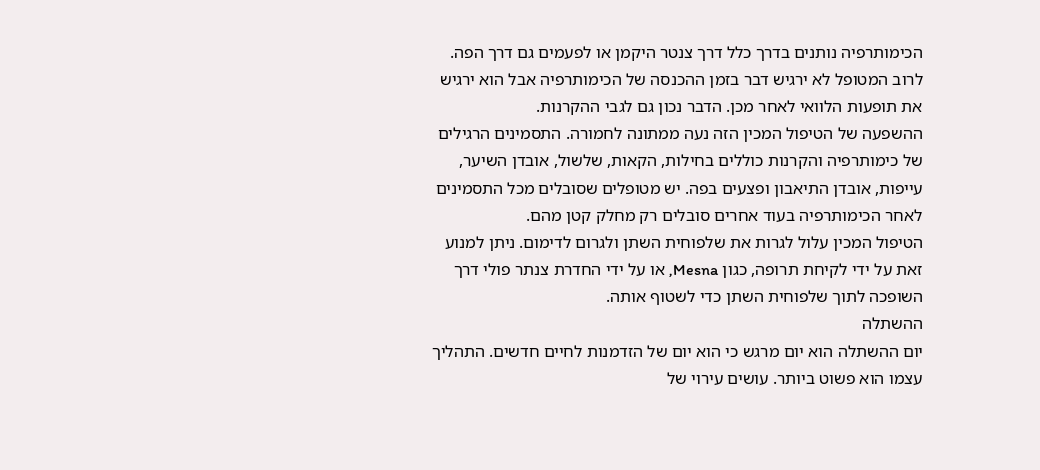הכימותרפיה נותנים בדרך כלל דרך צנטר היקמן או לפעמים גם דרך הפה. לרוב המטופל לא ירגיש דבר בזמן ההכנסה של הכימותרפיה אבל הוא ירגיש את תופעות הלוואי לאחר מכן. הדבר נכון גם לגבי ההקרנות.
ההשפעה של הטיפול המכין הזה נעה ממתונה לחמורה. התסמינים הרגילים של כימותרפיה והקרנות כוללים בחילות, הקאות, שלשול, אובדן השיער, עייפות, אובדן התיאבון ופצעים בפה. יש מטופלים שסובלים מכל התסמינים לאחר הכימותרפיה בעוד אחרים סובלים רק מחלק קטן מהם.
הטיפול המכין עלול לגרות את שלפוחית השתן ולגרום לדימום. ניתן למנוע זאת על ידי לקיחת תרופה, כגון Mesna, או על ידי החדרת צנתר פולי דרך השופכה לתוך שלפוחית השתן כדי לשטוף אותה.
ההשתלה
יום ההשתלה הוא יום מרגש כי הוא יום של הזדמנות לחיים חדשים. התהליך עצמו הוא פשוט ביותר. עושים עירוי של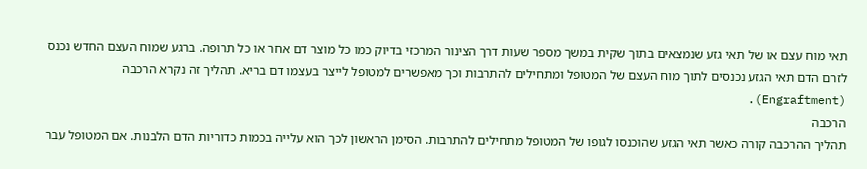תאי מוח עצם או של תאי גזע שנמצאים בתוך שקית במשך מספר שעות דרך הצינור המרכזי בדיוק כמו כל מוצר דם אחר או כל תרופה. ברגע שמוח העצם החדש נכנס לזרם הדם תאי הגזע נכנסים לתוך מוח העצם של המטופל ומתחילים להתרבות וכך מאפשרים למטופל לייצר בעצמו דם בריא. תהליך זה נקרא הרכבה (Engraftment).
הרכבה
תהליך ההרכבה קורה כאשר תאי הגזע שהוכנסו לגופו של המטופל מתחילים להתרבות. הסימן הראשון לכך הוא עלייה בכמות כדוריות הדם הלבנות. אם המטופל עבר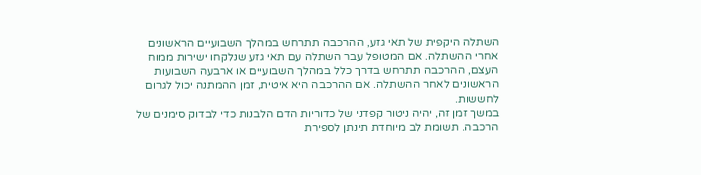השתלה היקפית של תאי גזע, ההרכבה תתרחש במהלך השבועיים הראשונים אחרי ההשתלה. אם המטופל עבר השתלה עם תאי גזע שנלקחו ישירות ממוח העצם, ההרכבה תתרחש בדרך כלל במהלך השבועיים או ארבעה השבועות הראשונים לאחר ההשתלה. אם ההרכבה היא איטית, זמן ההמתנה יכול לגרום לחששות.
במשך זמן זה, יהיה ניטור קפדני של כדוריות הדם הלבנות כדי לבדוק סימנים של הרכבה. תשומת לב מיוחדת תינתן לספירת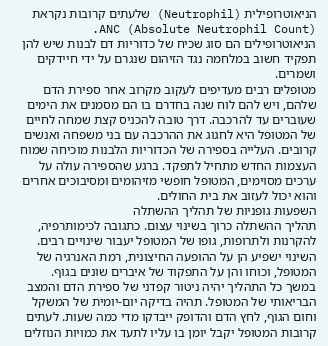הניאוטרופילית (Neutrophil) שלעתים קרובות נקראת ANC (Absolute Neutrophil Count). הניאוטרופילים הם סוג שכיח של כדוריות דם לבנות שיש להן תפקיד חשוב במלחמה נגד הזיהום שנגרם על ידי חיידקים ושמרים.
מטופלים רבים מעדיפים לעקוב מקרוב אחר ספירת הדם שלהם, ויש להם לוח שנה בחדרם בו הם מסמנים את הימים שעוברים עד להרכבה. דרך טובה להכניס קצת שמחה לחיים של המטופל היא לחגוג את ההרכבה עם בני משפחה ואנשים קרובים. העלייה בספירה של הכדוריות הלבנות מוכיחה שמוח העצמות החדש מתחיל לתפקד. ברגע שהספירה עולה על ערכים מסוימים, המטופל חופשי מזיהומים ומסיבוכים אחרים והוא יכול לעזוב את בית החולים.
השפעות גופניות של תהליך ההשתלה
תהליך ההשתלה כרוך בשינוי עצום. כתגובה לכימותרפיה, להקרנות ולתרופות, גופו של המטופל יעבור שינויים רבים. השינוי ישפיע הן על ההופעה החיצונית, רמת האנרגיה של המטופל, וכוחו והן על התפקוד של איברים שונים בגוף.
במשך כל התהליך יהיה ניטור קפדני של ספירת הדם והמצב הבריאותי של המטופל. תהיה בדיקה יום-יומית של המשקל וחום הגוף, לחץ הדם והדופק ייבדקו מדי כמה שעות. לעתים קרובות המטופל יקבל יומן בו עליו לתעד את כמויות הנוזלים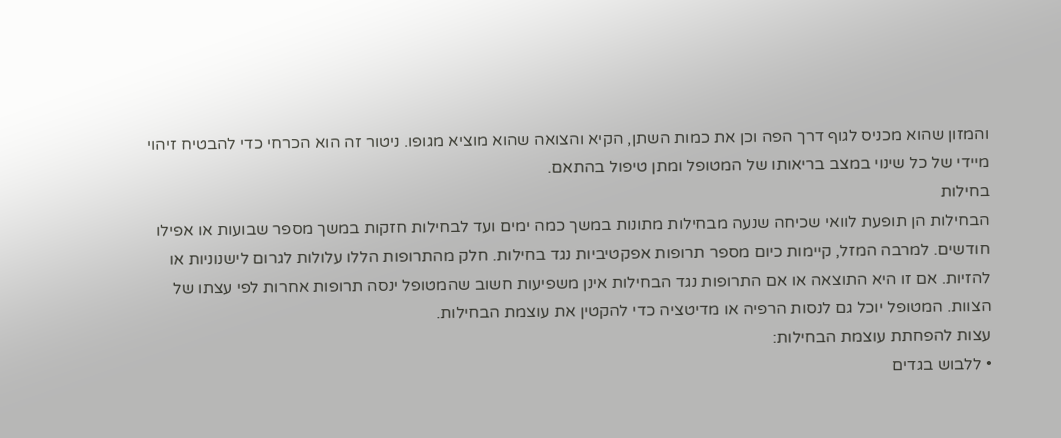והמזון שהוא מכניס לגוף דרך הפה וכן את כמות השתן, הקיא והצואה שהוא מוציא מגופו. ניטור זה הוא הכרחי כדי להבטיח זיהוי מיידי של כל שינוי במצב בריאותו של המטופל ומתן טיפול בהתאם.
בחילות
הבחילות הן תופעת לוואי שכיחה שנעה מבחילות מתונות במשך כמה ימים ועד לבחילות חזקות במשך מספר שבועות או אפילו חודשים. למרבה המזל, קיימות כיום מספר תרופות אפקטיביות נגד בחילות. חלק מהתרופות הללו עלולות לגרום לישנוניות או להזיות. אם זו היא התוצאה או אם התרופות נגד הבחילות אינן משפיעות חשוב שהמטופל ינסה תרופות אחרות לפי עצתו של הצוות. המטופל יוכל גם לנסות הרפיה או מדיטציה כדי להקטין את עוצמת הבחילות.
עצות להפחתת עוצמת הבחילות:
• ללבוש בגדים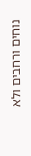נוחים ורחבים ולא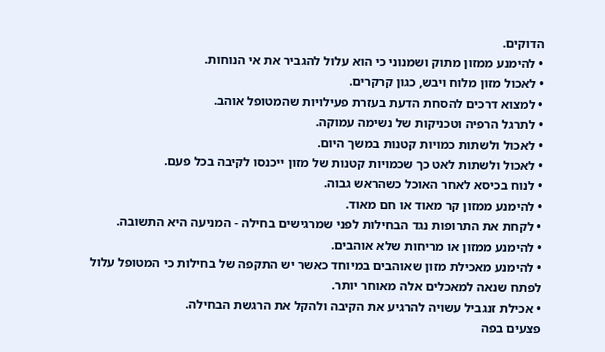הדוקים.
• להימנע ממזון מתוק ושמנוני כי הוא עלול להגביר את אי הנוחות.
• לאכול מזון מלוח ויבש, כגון קרקרים.
• למצוא דרכים להסחת הדעת בעזרת פעילויות שהמטופל אוהב.
• לתרגל הרפיה וטכניקות של נשימה עמוקה.
• לאכול ולשתות כמויות קטנות במשך היום.
• לאכול ולשתות לאט כך שכמויות קטנות של מזון ייכנסו לקיבה בכל פעם.
• לנוח בכיסא לאחר האוכל כשהראש גבוה.
• להימנע ממזון קר מאוד או חם מאוד.
• לקחת את התרופות נגד הבחילות לפני שמרגישים בחילה - המניעה היא התשובה.
• להימנע ממזון או מריחות שלא אוהבים.
• להימנע מאכילת מזון שאוהבים במיוחד כאשר יש התקפה של בחילות כי המטופל עלול לפתח שנאה למאכלים אלה מאוחר יותר.
• אכילת זנגביל עשויה להרגיע את הקיבה ולהקל את הרגשת הבחילה.
פצעים בפה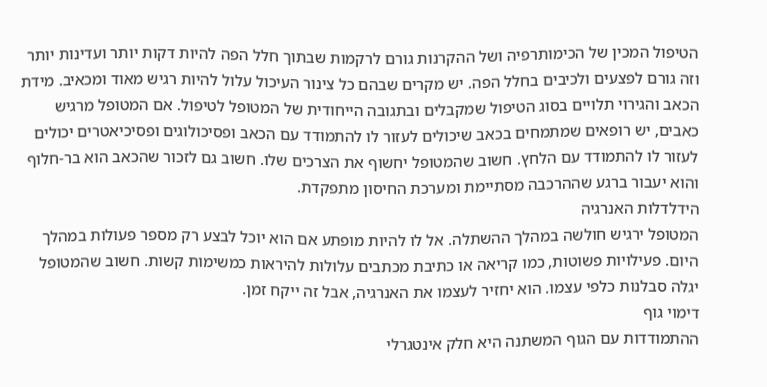הטיפול המכין של הכימותרפיה ושל ההקרנות גורם לרקמות שבתוך חלל הפה להיות דקות יותר ועדינות יותר וזה גורם לפצעים ולכיבים בחלל הפה. יש מקרים שבהם כל צינור העיכול עלול להיות רגיש מאוד ומכאיב. מידת הכאב והגירוי תלויים בסוג הטיפול שמקבלים ובתגובה הייחודית של המטופל לטיפול. אם המטופל מרגיש כאבים, יש רופאים שמתמחים בכאב שיכולים לעזור לו להתמודד עם הכאב ופסיכולוגים ופסיכיאטרים יכולים לעזור לו להתמודד עם הלחץ. חשוב שהמטופל יחשוף את הצרכים שלו. חשוב גם לזכור שהכאב הוא בר-חלוף והוא יעבור ברגע שההרכבה מסתיימת ומערכת החיסון מתפקדת.
הידלדלות האנרגיה
המטופל ירגיש חולשה במהלך ההשתלה. אל לו להיות מופתע אם הוא יוכל לבצע רק מספר פעולות במהלך היום. פעילויות פשוטות, כמו קריאה או כתיבת מכתבים עלולות להיראות כמשימות קשות. חשוב שהמטופל יגלה סבלנות כלפי עצמו. הוא יחזיר לעצמו את האנרגיה, אבל זה ייקח זמן.
דימוי גוף
ההתמודדות עם הגוף המשתנה היא חלק אינטגרלי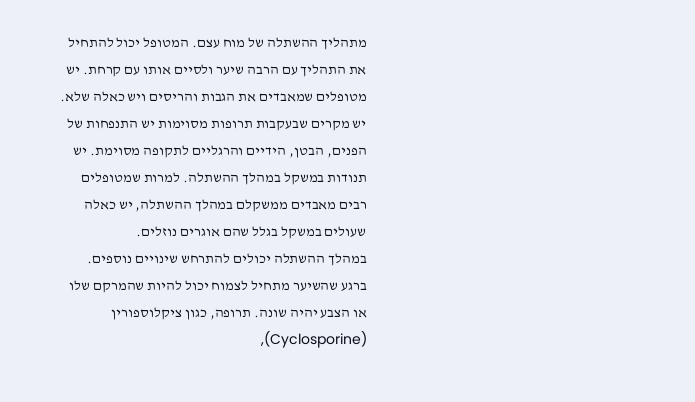מתהליך ההשתלה של מוח עצם. המטופל יכול להתחיל את התהליך עם הרבה שיער ולסיים אותו עם קרחת. יש מטופלים שמאבדים את הגבות והריסים ויש כאלה שלא. יש מקרים שבעקבות תרופות מסוימות יש התנפחות של הפנים, הבטן, הידיים והרגליים לתקופה מסוימת. יש תנודות במשקל במהלך ההשתלה. למרות שמטופלים רבים מאבדים ממשקלם במהלך ההשתלה, יש כאלה שעולים במשקל בגלל שהם אוגרים נוזלים.
במהלך ההשתלה יכולים להתרחש שינויים נוספים. ברגע שהשיער מתחיל לצמוח יכול להיות שהמרקם שלו או הצבע יהיה שונה. תרופה, כגון ציקלוספורין (Cyclosporine),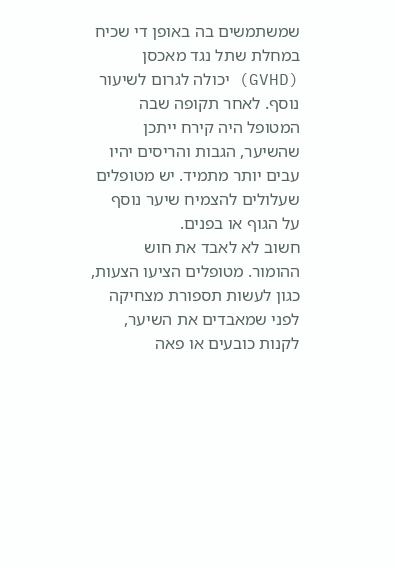שמשתמשים בה באופן די שכיח במחלת שתל נגד מאכסן (GVHD) יכולה לגרום לשיעור נוסף. לאחר תקופה שבה המטופל היה קירח ייתכן שהשיער, הגבות והריסים יהיו עבים יותר מתמיד. יש מטופלים שעלולים להצמיח שיער נוסף על הגוף או בפנים.
חשוב לא לאבד את חוש ההומור. מטופלים הציעו הצעות, כגון לעשות תספורת מצחיקה לפני שמאבדים את השיער, לקנות כובעים או פאה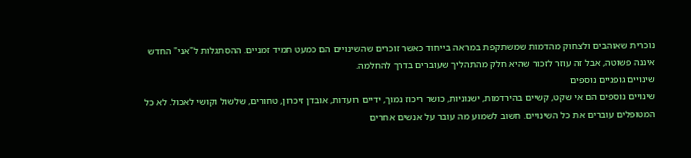נוכרית שאוהבים ולצחוק מהדמות שמשתקפת במראה בייחוד כאשר זוכרים שהשינויים הם כמעט תמיד זמניים. ההסתגלות ל"אני" החדש איננה פשוטה, אבל זה עוזר לזכור שהיא חלק מהתהליך שעוברים בדרך להחלמה.
שינויים גופניים נוספים
שינויים נוספים הם אי שקט, קשיים בהירדמות, ישנוניות, כושר ריכוז נמוך, ידיים רועדות, אובדן זיכרון, טחורים, שלשול וקושי לאכול. לא כל המטופלים עוברים את כל השינויים. חשוב לשמוע מה עובר על אנשים אחרים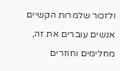ולזכור שלמרות הקשיים אנשים עוברים את זה, מחלימים וחוזרים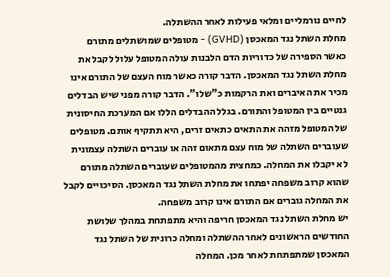לחיים נורמליים ומלאי פעילות לאחר ההשתלה.
מחלת השתל נגד המאכסן (GVHD) - מטופלים שמושתלים מתורם
כאשר הספירה של כדוריות הדם הלבנות עולה המטופל עלול לקבל את מחלת השתל נגד המאכסן. הדבר קורה כאשר מוח העצם של התורם אינו מכיר את האיברים ואת הרקמות כ"שלו". הדבר קורה מפני שיש הבדלים גנטיים בין המטופל והתורם. בגלל ההבדלים הללו אם המערכת החיסונית של המטופל מזהה את התאים כתאים זרים, היא תתקיף אותם. מטופלים שעוברים השתלה של מוח עצם מתאום זהה או עוברים השתלה עצמונית לא יקבלו את המחלה. כמחצית מהמטופלים שעוברים השתלה מתורם שהוא קרוב משפחה יפתחו את מחלת השתל נגד המאכסן. הסיכויים לקבל את המחלה גוברים אם התורם אינו קרוב משפחה.
יש מחלת השתל נגד המאכסן חריפה והיא מתפתחת במהלך שלושת החודשים הראשונים לאחר ההשתלה ומחלה כרונית של השתל נגד המאכסן שמתפתחת לאחר מכן. המחלה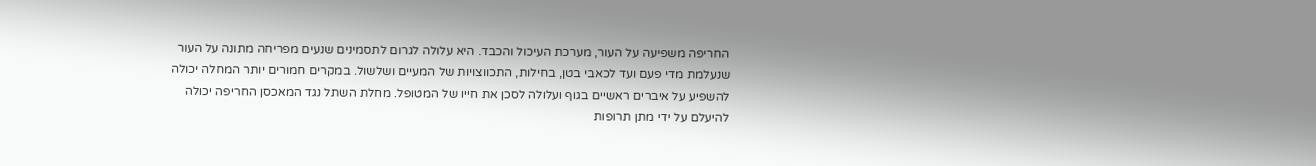החריפה משפיעה על העור, מערכת העיכול והכבד. היא עלולה לגרום לתסמינים שנעים מפריחה מתונה על העור שנעלמת מדי פעם ועד לכאבי בטן, בחילות, התכווצויות של המעיים ושלשול. במקרים חמורים יותר המחלה יכולה להשפיע על איברים ראשיים בגוף ועלולה לסכן את חייו של המטופל. מחלת השתל נגד המאכסן החריפה יכולה להיעלם על ידי מתן תרופות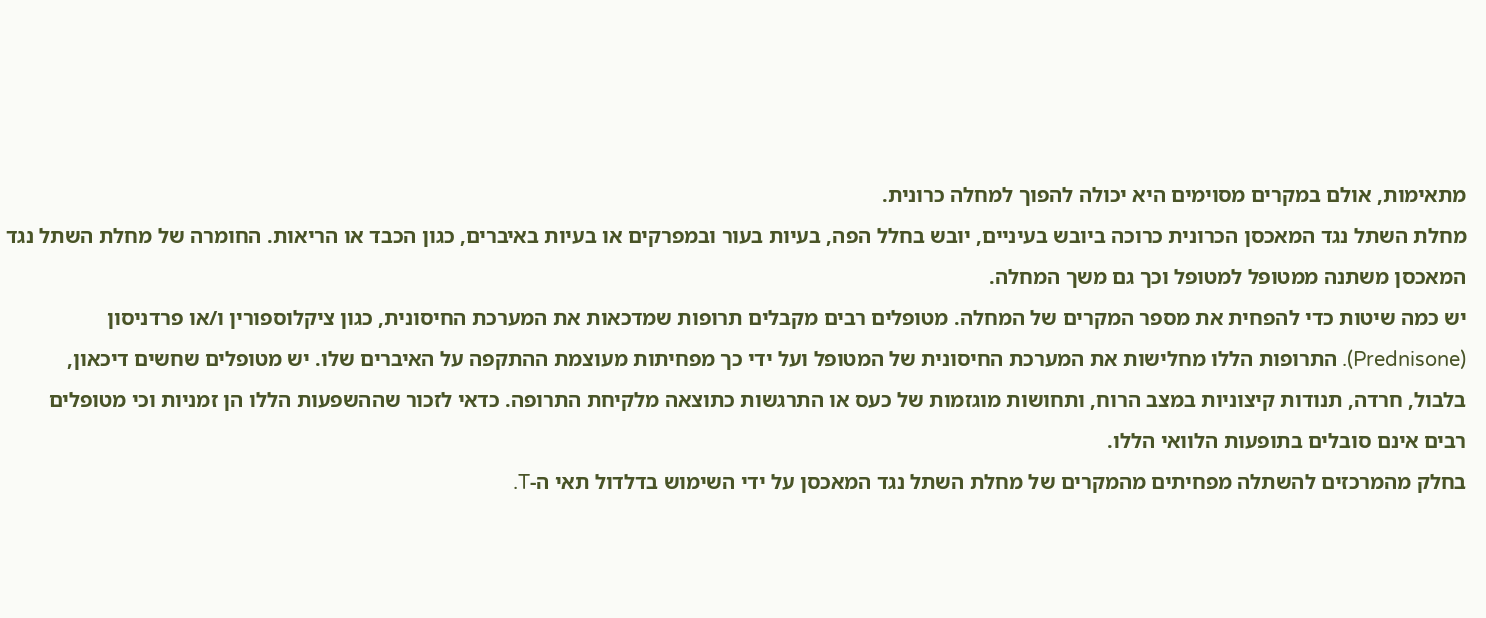מתאימות, אולם במקרים מסוימים היא יכולה להפוך למחלה כרונית.
מחלת השתל נגד המאכסן הכרונית כרוכה ביובש בעיניים, יובש בחלל הפה, בעיות בעור ובמפרקים או בעיות באיברים, כגון הכבד או הריאות. החומרה של מחלת השתל נגד המאכסן משתנה ממטופל למטופל וכך גם משך המחלה.
יש כמה שיטות כדי להפחית את מספר המקרים של המחלה. מטופלים רבים מקבלים תרופות שמדכאות את המערכת החיסונית, כגון ציקלוספורין ו/או פרדניסון (Prednisone). התרופות הללו מחלישות את המערכת החיסונית של המטופל ועל ידי כך מפחיתות מעוצמת ההתקפה על האיברים שלו. יש מטופלים שחשים דיכאון, בלבול, חרדה, תנודות קיצוניות במצב הרוח, ותחושות מוגזמות של כעס או התרגשות כתוצאה מלקיחת התרופה. כדאי לזכור שההשפעות הללו הן זמניות וכי מטופלים רבים אינם סובלים בתופעות הלוואי הללו.
בחלק מהמרכזים להשתלה מפחיתים מהמקרים של מחלת השתל נגד המאכסן על ידי השימוש בדלדול תאי ה-T.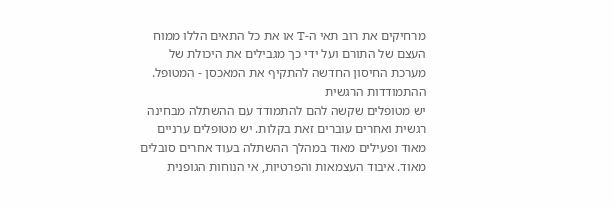מרחיקים את רוב תאי ה-T או את כל התאים הללו ממוח העצם של התורם ועל ידי כך מגבילים את היכולת של מערכת החיסון החדשה להתקיף את המאכסן - המטופל.
ההתמודדות הרגשית
יש מטופלים שקשה להם להתמודד עם ההשתלה מבחינה רגשית ואחרים עוברים זאת בקלות. יש מטופלים ערניים מאוד ופעילים מאוד במהלך ההשתלה בעוד אחרים סובלים מאוד. איבוד העצמאות והפרטיות, אי הנוחות הגופנית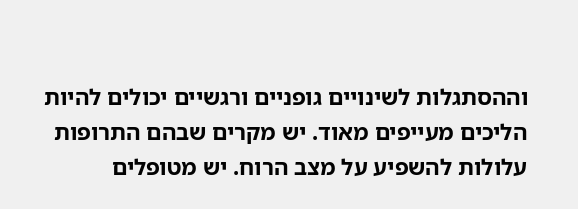וההסתגלות לשינויים גופניים ורגשיים יכולים להיות הליכים מעייפים מאוד. יש מקרים שבהם התרופות עלולות להשפיע על מצב הרוח. יש מטופלים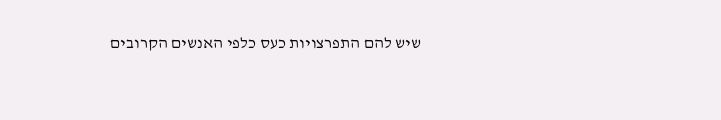שיש להם התפרצויות כעס כלפי האנשים הקרובים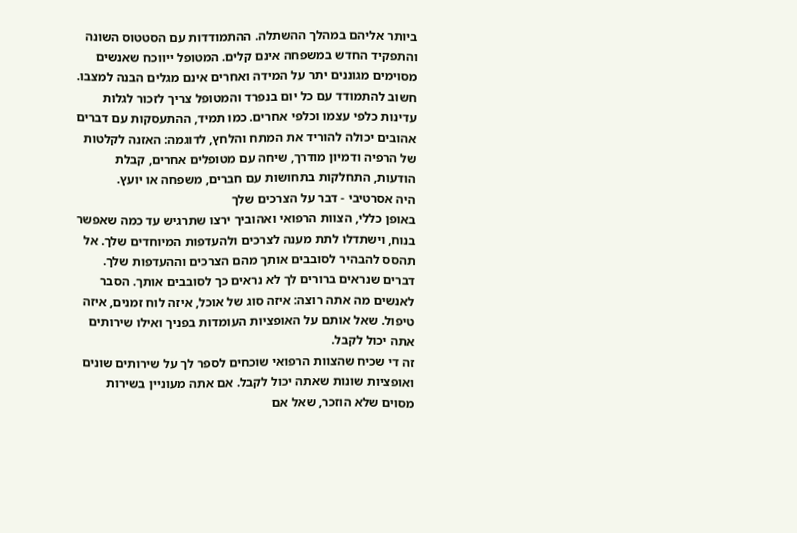ביותר אליהם במהלך ההשתלה. ההתמודדות עם הסטטוס השונה והתפקיד החדש במשפחה אינם קלים. המטופל ייווכח שאנשים מסוימים מגוננים יתר על המידה ואחרים אינם מגלים הבנה למצבו. חשוב להתמודד עם כל יום בנפרד והמטופל צריך לזכור לגלות עדינות כלפי עצמו וכלפי אחרים. כמו תמיד, ההתעסקות עם דברים אהובים יכולה להוריד את המתח והלחץ, לדוגמה: האזנה לקלטות של הרפיה ודמיון מודרך, שיחה עם מטופלים אחרים, קבלת הודעות, התחלקות בתחושות עם חברים, משפחה או יועץ.
היה אסרטיבי - דבר על הצרכים שלך
באופן כללי, הצוות הרפואי ואהוביך ירצו שתרגיש עד כמה שאפשר בנוח, וישתדלו לתת מענה לצרכים ולהעדפות המיוחדים שלך. אל תהסס להבהיר לסובבים אותך מהם הצרכים וההעדפות שלך. דברים שנראים ברורים לך לא נראים כך לסובבים אותך. הסבר לאנשים מה אתה רוצה: איזה סוג של אוכל, איזה לוח זמנים, איזה טיפול. שאל אותם על האופציות העומדות בפניך ואילו שירותים אתה יכול לקבל.
זה די שכיח שהצוות הרפואי שוכחים לספר לך על שירותים שונים ואופציות שונות שאתה יכול לקבל. אם אתה מעוניין בשירות מסוים שלא הוזכר, שאל אם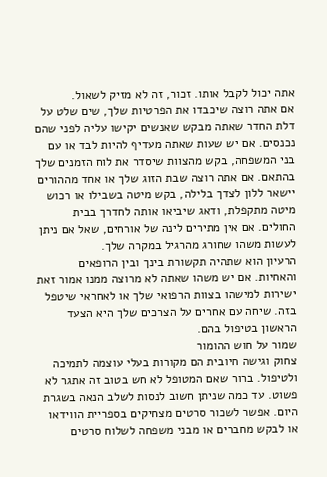אתה יכול לקבל אותו. זכור, זה לא מזיק לשאול.
אם אתה רוצה שיכבדו את הפרטיות שלך, שים שלט על דלת החדר שאתה מבקש שאנשים יקישו עליה לפני שהם נכנסים. אם יש שעות שאתה מעדיף להיות לבד או עם בני המשפחה, בקש מהצוות שיסדר את לוח הזמנים שלך בהתאם. אם אתה רוצה שבת הזוג שלך או אחד מההורים יישאר ללון לצדך בלילה, בקש מיטה בשבילו או רכוש מיטה מתקפלת, ודאג שיביאו אותה לחדרך בבית החולים. אם אין מתירים לינה של אורחים, שאל אם ניתן לעשות משהו שחורג מהרגיל במקרה שלך.
הרעיון הוא שתהיה תקשורת בינך ובין הרופאים והאחיות. אם יש משהו שאתה לא מרוצה ממנו אמור זאת ישירות למישהו בצוות הרפואי שלך או לאחראי שיטפל בזה. שיחה עם אחרים על הצרכים שלך היא הצעד הראשון בטיפול בהם.
שמור על חוש ההומור
צחוק וגישה חיובית הם מקורות בעלי עוצמה לתמיכה ולטיפול. ברור שאם המטופל לא חש בטוב זה אתגר לא פשוט. עד כמה שניתן חשוב לנסות לשלב הנאה בשגרת היום. אפשר לשכור סרטים מצחיקים בספריית הווידאו או לבקש מחברים או מבני משפחה לשלוח סרטים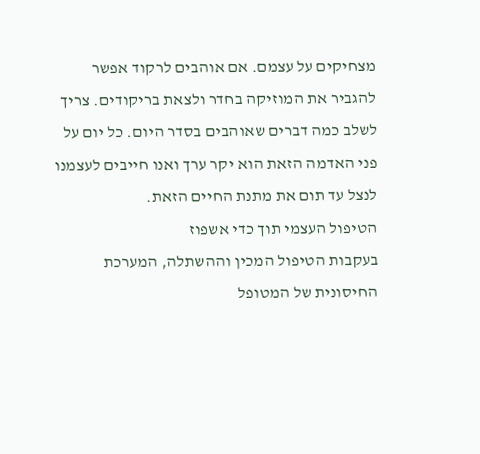מצחיקים על עצמם. אם אוהבים לרקוד אפשר להגביר את המוזיקה בחדר ולצאת בריקודים. צריך לשלב כמה דברים שאוהבים בסדר היום. כל יום על פני האדמה הזאת הוא יקר ערך ואנו חייבים לעצמנו לנצל עד תום את מתנת החיים הזאת.
הטיפול העצמי תוך כדי אשפוז
בעקבות הטיפול המכין וההשתלה, המערכת החיסונית של המטופל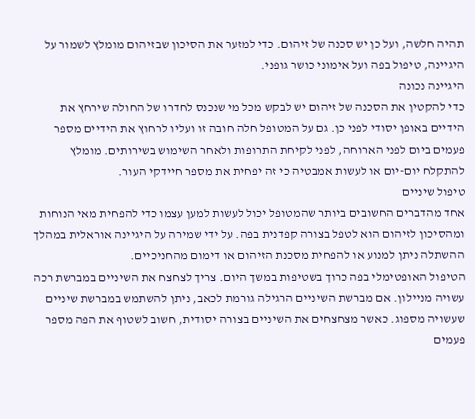תהיה חלשה, ועל כן יש סכנה של זיהום. כדי למזער את הסיכון שבזיהום מומלץ לשמור על היגיינה, טיפול בפה ועל אימוני כושר גופני.
היגיינה נכונה
כדי להקטין את הסכנה של זיהום יש לבקש מכל מי שנכנס לחדרו של החולה שירחץ את הידיים באופן יסודי לפני כן. גם על המטופל חלה חובה זו ועליו לרחוץ את הידיים מספר פעמים ביום לפני הארוחה, לפני לקיחת התרופות ולאחר השימוש בשירותים. מומלץ להתקלח יום-יום או לעשות אמבטיה כי זה יפחית את מספר חיידקי העור.
טיפול שיניים
אחד מהדברים החשובים ביותר שהמטופל יכול לעשות למען עצמו כדי להפחית מאי הנוחות ומהסיכון לזיהום הוא לטפל בצורה קפדנית בפה. על ידי שמירה על היגיינה אוראלית במהלך ההשתלה ניתן למנוע או להפחית מסכנת הזיהום או דימום מהחניכיים.
הטיפול האופטימלי בפה כרוך בשטיפות במשך היום. צריך לצחצח את השיניים במברשת רכה עשויה מניילון. אם מברשת השיניים הרגילה גורמת לכאב, ניתן להשתמש במברשת שיניים שעשויה מספוג. כאשר מצחצחים את השיניים בצורה יסודית, חשוב לשטוף את הפה מספר פעמים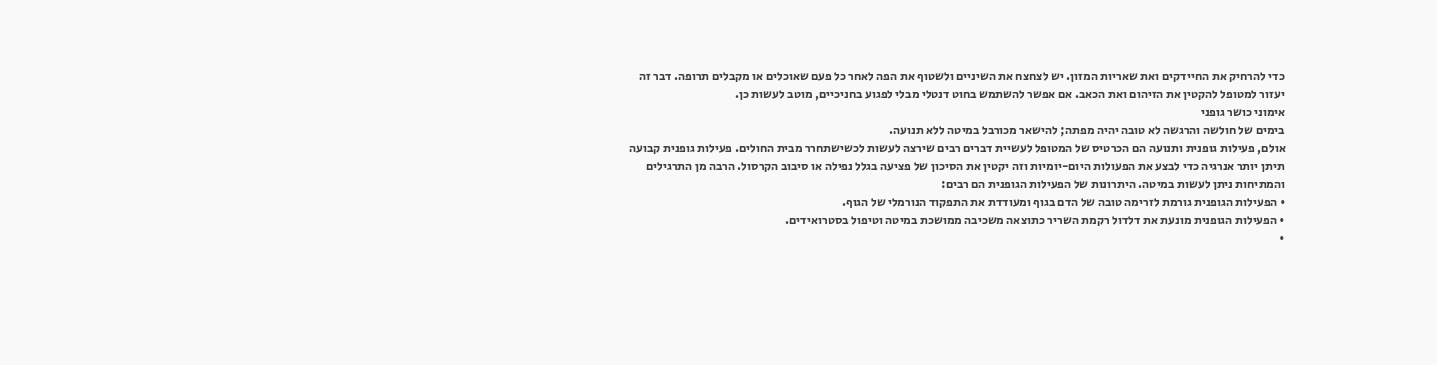כדי להרחיק את החיידקים ואת שאריות המזון. יש לצחצח את השיניים ולשטוף את הפה לאחר כל פעם שאוכלים או מקבלים תרופה. דבר זה יעזור למטופל להקטין את הזיהום ואת הכאב. אם אפשר להשתמש בחוט דנטלי מבלי לפגוע בחניכיים, מוטב לעשות כן.
אימוני כושר גופני
בימים של חולשה והרגשה לא טובה יהיה מפתה; להישאר מכורבל במיטה ללא תנועה.
אולם, פעילות גופנית ותנועה הם הכרטיס של המטופל לעשיית דברים רבים שירצה לעשות לכשישתחרר מבית החולים. פעילות גופנית קבועה תיתן יותר אנרגיה כדי לבצע את הפעולות היום-יומיות וזה יקטין את הסיכון של פציעה בגלל נפילה או סיבוב הקרסול. הרבה מן התרגילים והמתיחות ניתן לעשות במיטה. היתרונות של הפעילות הגופנית הם רבים:
• הפעילות הגופנית גורמת לזרימה טובה של הדם בגוף ומעודדת את התפקוד הנורמלי של הגוף.
• הפעילות הגופנית מונעת את דלדול רקמת השריר כתוצאה משכיבה ממושכת במיטה וטיפול בסטרואידים.
•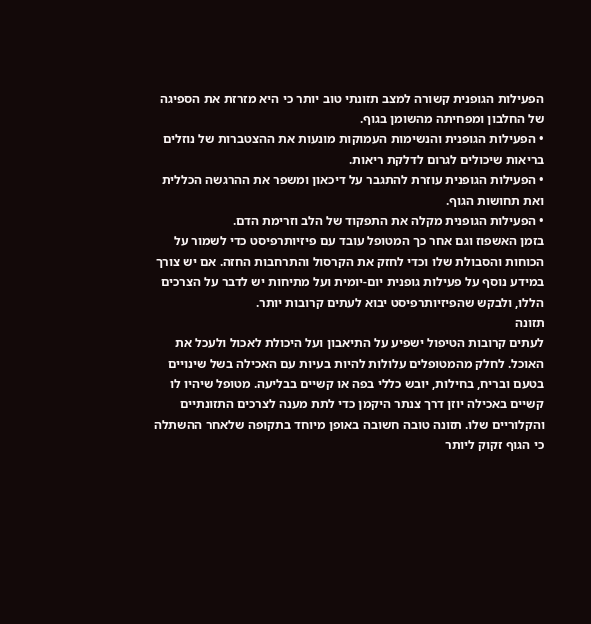הפעילות הגופנית קשורה למצב תזונתי טוב יותר כי היא מזרזת את הספיגה של החלבון ומפחיתה מהשומן בגוף.
• הפעילות הגופנית והנשימות העמוקות מונעות את ההצטברות של נוזלים בריאות שיכולים לגרום לדלקת ריאות.
• הפעילות הגופנית עוזרת להתגבר על דיכאון ומשפר את ההרגשה הכללית ואת תחושות הגוף.
• הפעילות הגופנית מקלה את התפקוד של הלב וזרימת הדם.
בזמן האשפוז וגם אחר כך המטופל עובד עם פיזיותרפיסט כדי לשמור על הכוחות והסבולת שלו וכדי לחזק את הקרסול והתרחבות החזה. אם יש צורך במידע נוסף על פעילות גופנית יום-יומית ועל מתיחות יש לדבר על הצרכים הללו, ולבקש שהפיזיותרפיסט יבוא לעתים קרובות יותר.
תזונה
לעתים קרובות הטיפול ישפיע על התיאבון ועל היכולת לאכול ולעכל את האוכל. לחלק מהמטופלים עלולות להיות בעיות עם האכילה בשל שינויים בטעם ובריח, בחילות, יובש כללי בפה או קשיים בבליעה. מטופל שיהיו לו קשיים באכילה יוזן דרך צנתר היקמן כדי לתת מענה לצרכים התזונתיים והקלוריים שלו. תזונה טובה חשובה באופן מיוחד בתקופה שלאחר ההשתלה כי הגוף זקוק ליותר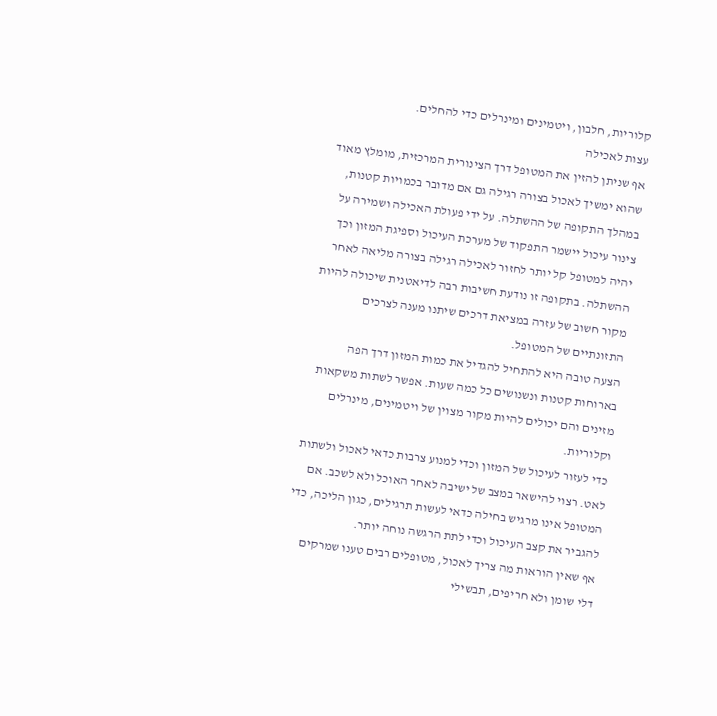קלוריות, חלבון, ויטמינים ומינרלים כדי להחלים.
עצות לאכילה
אף שניתן להזין את המטופל דרך הצינורית המרכזית, מומלץ מאוד שהוא ימשיך לאכול בצורה רגילה גם אם מדובר בכמויות קטנות, במהלך התקופה של ההשתלה. על ידי פעולת האכילה ושמירה על צינור עיכול יישמר התפקוד של מערכת העיכול וספיגת המזון וכך יהיה למטופל קל יותר לחזור לאכילה רגילה בצורה מליאה לאחר ההשתלה. בתקופה זו נודעת חשיבות רבה לדיאטנית שיכולה להיות מקור חשוב של עזרה במציאת דרכים שיתנו מענה לצרכים התזונתיים של המטופל.
הצעה טובה היא להתחיל להגדיל את כמות המזון דרך הפה בארוחות קטנות ונשנושים כל כמה שעות. אפשר לשתות משקאות מזינים והם יכולים להיות מקור מצוין של ויטמינים, מינרלים וקלוריות.
כדי לעזור לעיכול של המזון וכדי למנוע צרבות כדאי לאכול ולשתות לאט. רצוי להישאר במצב של ישיבה לאחר האוכל ולא לשכב. אם המטופל אינו מרגיש בחילה כדאי לעשות תרגילים, כגון הליכה, כדי להגביר את קצב העיכול וכדי לתת הרגשה נוחה יותר.
אף שאין הוראות מה צריך לאכול, מטופלים רבים טענו שמרקים דלי שומן ולא חריפים, תבשילי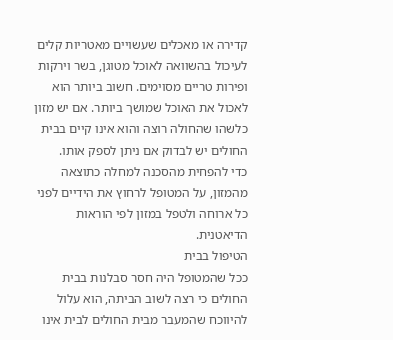קדירה או מאכלים שעשויים מאטריות קלים לעיכול בהשוואה לאוכל מטוגן, בשר וירקות ופירות טריים מסוימים. חשוב ביותר הוא לאכול את האוכל שמושך ביותר. אם יש מזון כלשהו שהחולה רוצה והוא אינו קיים בבית החולים יש לבדוק אם ניתן לספק אותו.
כדי להפחית מהסכנה למחלה כתוצאה מהמזון, על המטופל לרחוץ את הידיים לפני כל ארוחה ולטפל במזון לפי הוראות הדיאטנית.
הטיפול בבית
ככל שהמטופל היה חסר סבלנות בבית החולים כי רצה לשוב הביתה, הוא עלול להיווכח שהמעבר מבית החולים לבית אינו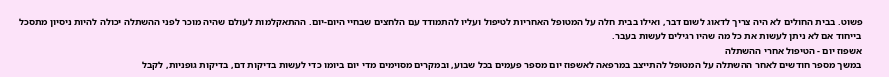פשוט. בבית החולים לא היה צריך לדאוג לשום דבר, ואילו בבית חלה על המטופל האחריות לטיפול ועליו להתמודד עם הלחצים שבחיי היום-יום. ההתאקלמות לעולם שהיה מוכר לפני ההשתלה יכולה להיות ניסיון מתסכל בייחוד אם לא ניתן לעשות את כל מה שהיו רגילים לעשות בעבר.
אשפוז יום - הטיפול אחרי ההשתלה
במשך מספר חודשים לאחר ההשתלה על המטופל להתייצב במרפאה לאשפוז יום מספר פעמים בכל שבוע, ובמקרים מסוימים מדי יום ביומו כדי לעשות בדיקות דם, בדיקות גופניות, לקבל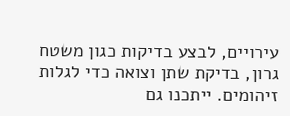עירויים, לבצע בדיקות כגון משטח גרון, בדיקת שתן וצואה כדי לגלות זיהומים. ייתכנו גם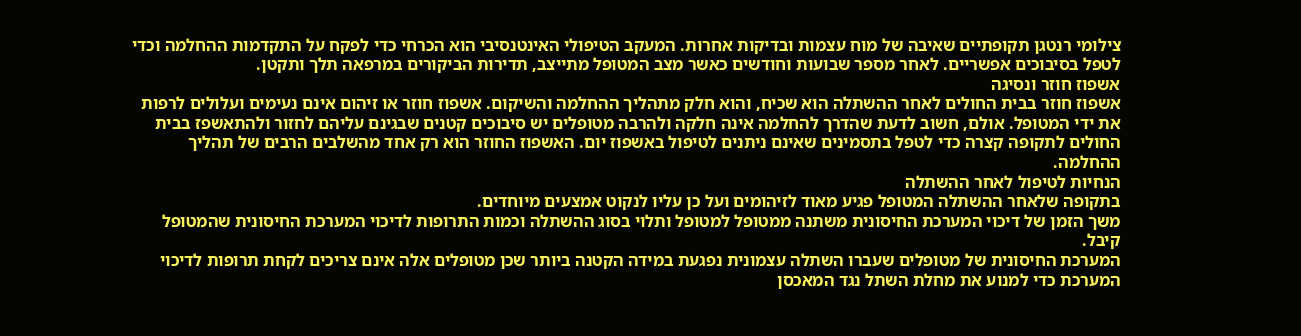צילומי רנטגן תקופתיים שאיבה של מוח עצמות ובדיקות אחרות. המעקב הטיפולי האינטנסיבי הוא הכרחי כדי לפקח על התקדמות ההחלמה וכדי לטפל בסיבוכים אפשריים. לאחר מספר שבועות וחודשים כאשר מצב המטופל מתייצב, תדירות הביקורים במרפאה תלך ותקטן.
אשפוז חוזר ונסיגה
אשפוז חוזר בבית החולים לאחר ההשתלה הוא שכיח, והוא חלק מתהליך ההחלמה והשיקום. אשפוז חוזר או זיהום אינם נעימים ועלולים לרפות את ידי המטופל. אולם, חשוב לדעת שהדרך להחלמה אינה חלקה ולהרבה מטופלים יש סיבוכים קטנים שבגינם עליהם לחזור ולהתאשפז בבית החולים לתקופה קצרה כדי לטפל בתסמינים שאינם ניתנים לטיפול באשפוז יום. האשפוז החוזר הוא רק אחד מהשלבים הרבים של תהליך ההחלמה.
הנחיות לטיפול לאחר ההשתלה
בתקופה שלאחר ההשתלה המטופל פגיע מאוד לזיהומים ועל כן עליו לנקוט אמצעים מיוחדים.
משך הזמן של דיכוי המערכת החיסונית משתנה ממטופל למטופל ותלוי בסוג ההשתלה וכמות התרופות לדיכוי המערכת החיסונית שהמטופל קיבל.
המערכת החיסונית של מטופלים שעברו השתלה עצמונית נפגעת במידה הקטנה ביותר שכן מטופלים אלה אינם צריכים לקחת תרופות לדיכוי המערכת כדי למנוע את מחלת השתל נגד המאכסן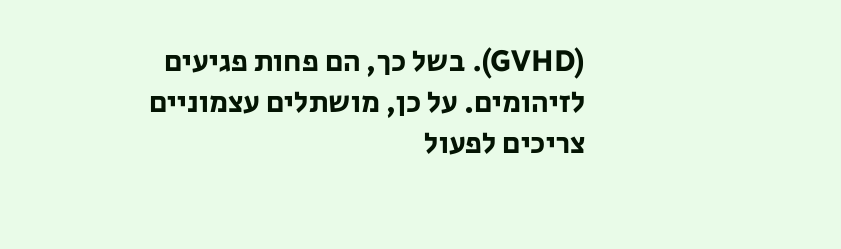(GVHD). בשל כך, הם פחות פגיעים לזיהומים. על כן, מושתלים עצמוניים צריכים לפעול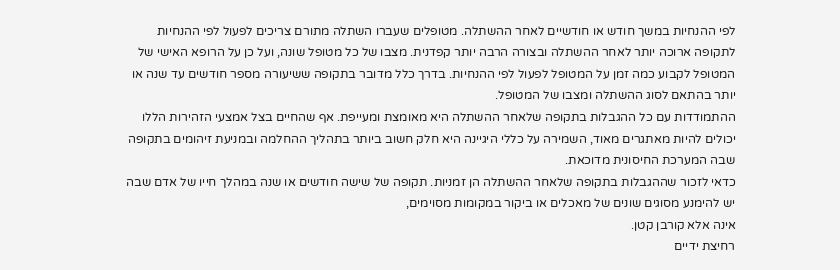לפי ההנחיות במשך חודש או חודשיים לאחר ההשתלה. מטופלים שעברו השתלה מתורם צריכים לפעול לפי ההנחיות לתקופה ארוכה יותר לאחר ההשתלה ובצורה הרבה יותר קפדנית. מצבו של כל מטופל שונה, ועל כן על הרופא האישי של המטופל לקבוע כמה זמן על המטופל לפעול לפי ההנחיות. בדרך כלל מדובר בתקופה ששיעורה מספר חודשים עד שנה או יותר בהתאם לסוג ההשתלה ומצבו של המטופל.
ההתמודדות עם כל ההגבלות בתקופה שלאחר ההשתלה היא מאומצת ומעייפת. אף שהחיים בצל אמצעי הזהירות הללו יכולים להיות מאתגרים מאוד, השמירה על כללי היגיינה היא חלק חשוב ביותר בתהליך ההחלמה ובמניעת זיהומים בתקופה שבה המערכת החיסונית מדוכאת.
כדאי לזכור שההגבלות בתקופה שלאחר ההשתלה הן זמניות. תקופה של שישה חודשים או שנה במהלך חייו של אדם שבה יש להימנע מסוגים שונים של מאכלים או ביקור במקומות מסוימים,
אינה אלא קורבן קטן.
רחיצת ידיים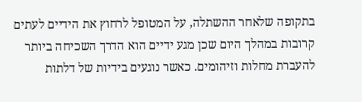בתקופה שלאחר ההשתלה, על המטופל לרחוץ את הידיים לעתים קרובות במהלך היום שכן מגע ידיים הוא הדרך השכיחה ביותר להעברת מחלות וזיהומים. כאשר נוגעים בידיות של דלתות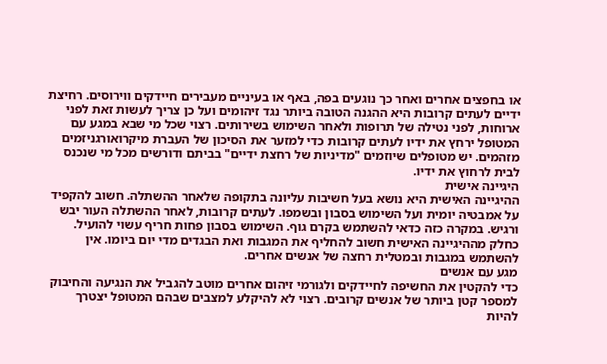או בחפצים אחרים ואחר כך נוגעים בפה, באף או בעיניים מעבירים חיידקים ווירוסים. רחיצת ידיים לעתים קרובות היא ההגנה הטובה ביותר נגד זיהומים ועל כן צריך לעשות זאת לפני ארוחות, לפני נטילה של תרופות ולאחר השימוש בשירותים. רצוי שכל מי שבא במגע עם המטופל ירחץ את ידיו לעתים קרובות כדי למזער את הסיכון של העברת מיקרואורגניזמים מזהמים. יש מטופלים שיוזמים "מדיניות של רחצת ידיים" בביתם ודורשים מכל מי שנכנס לבית לרחוץ את ידיו.
היגיינה אישית
ההיגיינה האישית היא נושא בעל חשיבות עליונה בתקופה שלאחר ההשתלה. חשוב להקפיד על אמבטיה יומית ועל השימוש בסבון ובשמפו. לעתים קרובות, לאחר ההשתלה העור יבש ורגיש. במקרה כזה כדאי להשתמש בקרם גוף. השימוש בסבון פחות חריף עשוי להועיל. כחלק מההיגיינה האישית חשוב להחליף את המגבות ואת הבגדים מדי יום ביומו. אין להשתמש במגבות ובמטלית רחצה של אנשים אחרים.
מגע עם אנשים
כדי להקטין את החשיפה לחיידקים ולגורמי זיהום אחרים מוטב להגביל את הנגיעה והחיבוק למספר קטן ביותר של אנשים קרובים. רצוי לא להיקלע למצבים שבהם המטופל יצטרך להיות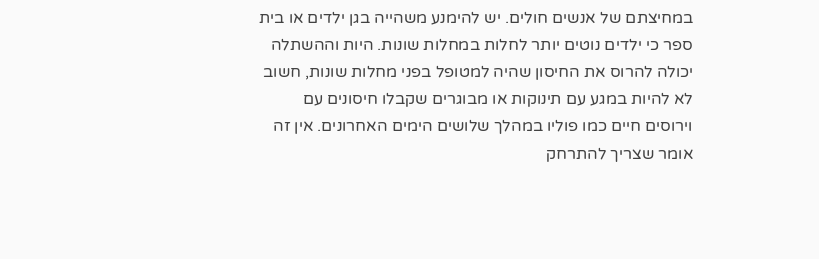במחיצתם של אנשים חולים. יש להימנע משהייה בגן ילדים או בית ספר כי ילדים נוטים יותר לחלות במחלות שונות. היות וההשתלה יכולה להרוס את החיסון שהיה למטופל בפני מחלות שונות, חשוב לא להיות במגע עם תינוקות או מבוגרים שקבלו חיסונים עם וירוסים חיים כמו פוליו במהלך שלושים הימים האחרונים. אין זה אומר שצריך להתרחק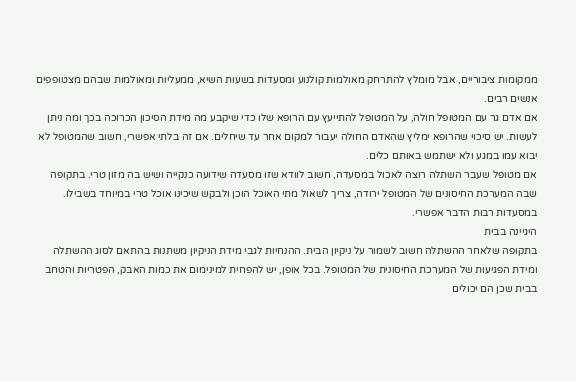ממקומות ציבוריים, אבל מומלץ להתרחק מאולמות קולנוע ומסעדות בשעות השיא, ממעליות ומאולמות שבהם מצטופפים אנשים רבים.
אם אדם גר עם המטופל חולה, על המטופל להתייעץ עם הרופא שלו כדי שיקבע מה מידת הסיכון הכרוכה בכך ומה ניתן לעשות. יש סיכוי שהרופא ימליץ שהאדם החולה יעבור למקום אחר עד שיחלים. אם זה בלתי אפשרי, חשוב שהמטופל לא יבוא עמו במגע ולא ישתמש באותם כלים.
אם מטופל שעבר השתלה רוצה לאכול במסעדה, חשוב לוודא שזו מסעדה שידועה כנקייה ושיש בה מזון טרי. בתקופה שבה המערכת החיסונים של המטופל ירודה, צריך לשאול מתי האוכל הוכן ולבקש שיכינו אוכל טרי במיוחד בשבילו. במסעדות רבות הדבר אפשרי.
היגיינה בבית
בתקופה שלאחר ההשתלה חשוב לשמור על ניקיון הבית. ההנחיות לגבי מידת הניקיון משתנות בהתאם לסוג ההשתלה ומידת הפגיעות של המערכת החיסונית של המטופל. בכל אופן, יש להפחית למינימום את כמות האבק, הפטריות והטחב בבית שכן הם יכולים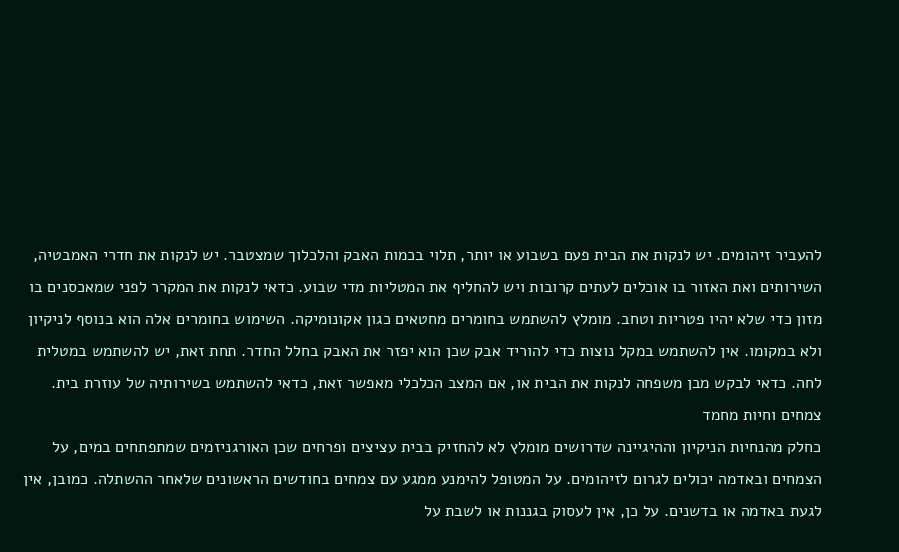להעביר זיהומים. יש לנקות את הבית פעם בשבוע או יותר, תלוי בכמות האבק והלכלוך שמצטבר. יש לנקות את חדרי האמבטיה, השירותים ואת האזור בו אוכלים לעתים קרובות ויש להחליף את המטליות מדי שבוע. כדאי לנקות את המקרר לפני שמאכסנים בו מזון כדי שלא יהיו פטריות וטחב. מומלץ להשתמש בחומרים מחטאים כגון אקונומיקה. השימוש בחומרים אלה הוא בנוסף לניקיון ולא במקומו. אין להשתמש במקל נוצות כדי להוריד אבק שכן הוא יפזר את האבק בחלל החדר. תחת זאת, יש להשתמש במטלית לחה. כדאי לבקש מבן משפחה לנקות את הבית או, אם המצב הכלכלי מאפשר זאת, כדאי להשתמש בשירותיה של עוזרת בית.
צמחים וחיות מחמד
כחלק מהנחיות הניקיון וההיגיינה שדרושים מומלץ לא להחזיק בבית עציצים ופרחים שכן האורגניזמים שמתפתחים במים, על הצמחים ובאדמה יכולים לגרום לזיהומים. על המטופל להימנע ממגע עם צמחים בחודשים הראשונים שלאחר ההשתלה. כמובן, אין לגעת באדמה או בדשנים. על כן, אין לעסוק בגננות או לשבת על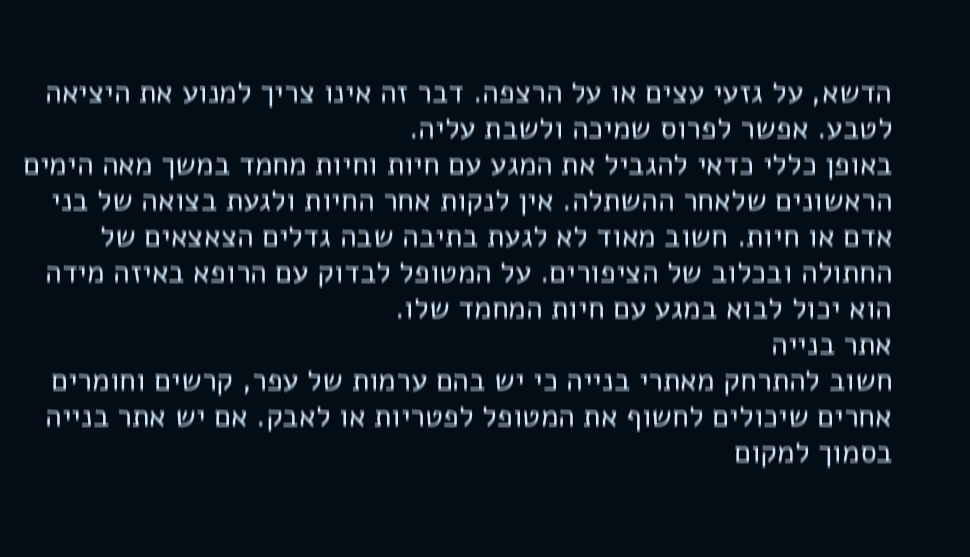הדשא, על גזעי עצים או על הרצפה. דבר זה אינו צריך למנוע את היציאה לטבע. אפשר לפרוס שמיכה ולשבת עליה.
באופן כללי כדאי להגביל את המגע עם חיות וחיות מחמד במשך מאה הימים הראשונים שלאחר ההשתלה. אין לנקות אחר החיות ולגעת בצואה של בני אדם או חיות. חשוב מאוד לא לגעת בתיבה שבה גדלים הצאצאים של החתולה ובכלוב של הציפורים. על המטופל לבדוק עם הרופא באיזה מידה הוא יכול לבוא במגע עם חיות המחמד שלו.
אתר בנייה
חשוב להתרחק מאתרי בנייה כי יש בהם ערמות של עפר, קרשים וחומרים אחרים שיכולים לחשוף את המטופל לפטריות או לאבק. אם יש אתר בנייה בסמוך למקום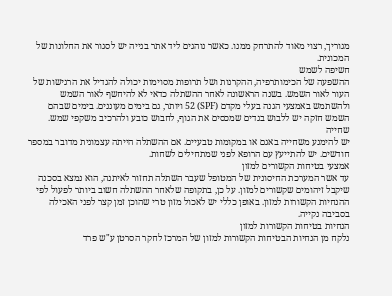מגוריך, רצוי מאוד להתרחק ממנו. כאשר נוהגים ליד אתר בנייה יש לסגור את החלונות של המכונית.
חשיפה לשמש
ההשפעה של הכימותרפיה, ההקרנות ושל תרופות מסוימות יכולה להגדיל את הרגישות של העור לאור השמש. בשנה הראשונה לאחר ההשתלה כדאי לא להיחשף לאור השמש ולהשתמש באמצעי הגנה בעלי מקדם (SPF) 52 ויותר, גם בימים מעוננים. בימים שבהם השמש חזקה יש ללבוש בגדים שמכסים את הגוף, לחבוש כובע ולהרכיב משקפי שמש.
שחייה
יש להימנע משחייה באגם או במקומות טבעיים. אם ההשתלה הייתה עצמונית מדובר במספר חודשים. יש להתייעץ עם הרופא לפני שמתחילים לשחות.
אמצעי בטיחות הקשורים למזון
עד אשר המערכת החיסונית של המטופל שעבר השתלה תחזור לאיתנה, הוא נמצא בסכנה שיקבל זיהומים שקשורים למזון. על כן, בתקופה שלאחר ההשתלה חשוב ביותר לפעול לפי ההנחיות הקשורות למזון. באופן כללי יש לאכול מזון טרי שהוכן זמן קצר לפני האכילה בסביבה נקייה.
הנחיות בטיחות הקשורות למזון
נלקח מן הנחיות הבטיחות הקשורות למזון של המרכז לחקר הסרטן ע"ש פרד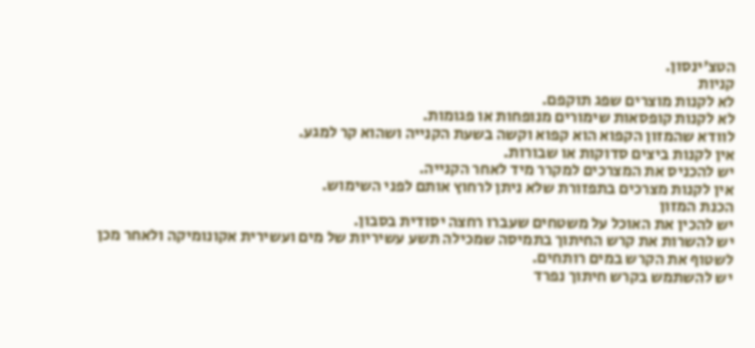הטצ'ינסון.
קניות
לא לקנות מוצרים שפג תוקפם.
לא לקנות קופסאות שימורים מנופחות או פגומות.
לוודא שהמזון הקפוא הוא קפוא וקשה בשעת הקנייה ושהוא קר למגע.
אין לקנות ביצים סדוקות או שבורות.
יש להכניס את המצרכים למקרר מיד לאחר הקנייה.
אין לקנות מצרכים בתפזורת שלא ניתן לרחוץ אותם לפני השימוש.
הכנת המזון
יש להכין את האוכל על משטחים שעברו רחצה יסודית בסבון.
יש להשרות את קרש החיתוך בתמיסה שמכילה תשע עשיריות של מים ועשירית אקונומיקה ולאחר מכן לשטוף את הקרש במים רותחים.
יש להשתמש בקרש חיתוך נפרד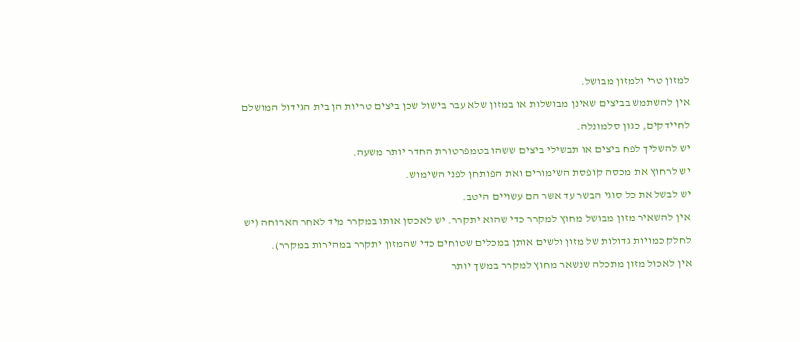למזון טרי ולמזון מבושל.
אין להשתמש בביצים שאינן מבושלות או במזון שלא עבר בישול שכן ביצים טריות הן בית הגידול המושלם לחיידקים, כגון סלמונלה.
יש להשליך לפח ביצים או תבשילי ביצים ששהו בטמפרטורת החדר יותר משעה.
יש לרחוץ את מכסה קופסת השימורים ואת הפותחן לפני השימוש.
יש לבשל את כל סוגי הבשר עד אשר הם עשויים היטב.
אין להשאיר מזון מבושל מחוץ למקרר כדי שהוא יתקרר. יש לאכסן אותו במקרר מיד לאחר הארוחה (יש לחלק כמויות גדולות של מזון ולשים אותן במכלים שטוחים כדי שהמזון יתקרר במהירות במקרר).
אין לאכול מזון מתכלה שנשאר מחוץ למקרר במשך יותר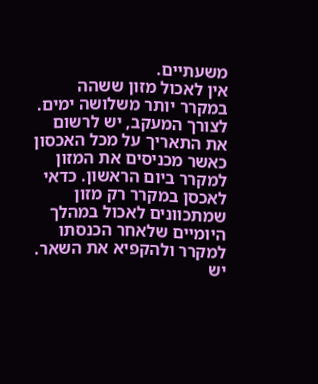משעתיים.
אין לאכול מזון ששהה במקרר יותר משלושה ימים. לצורך המעקב, יש לרשום את התאריך על מכל האכסון כאשר מכניסים את המזון למקרר ביום הראשון. כדאי לאכסן במקרר רק מזון שמתכוונים לאכול במהלך היומיים שלאחר הכנסתו למקרר ולהקפיא את השאר.
יש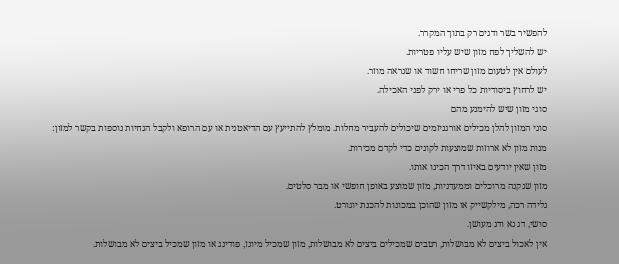להפשיר בשר ודגים רק בתוך המקרר.
יש להשליך לפח מזון שיש עליו פטריות.
לעולם אין לטעום מזון שריחו חשוד או שנראה מוזר.
יש לרחוץ ביסודיות כל פרי או ירק לפני האכילה.
סוגי מזון שיש להימנע מהם
סוגי המזון להלן מכילים אורגניזמים שיכולים להעביר מחלות. מומלץ להתייעץ עם הדיאטנית או עם הרופא ולקבל הנחיות נוספות בקשר למזון:
מנות מזון לא ארוזות שמוצעות לקונים כדי לקדם מכירות.
מזון שאין יודעים באיזו דרך הכינו אותו.
מזון שנקנה מרוכלים וממעדניות, מזון שמוצע באופן חופשי או מבר סלטים.
גלידה רכה, מילקשייק או מזון שהוכן במכונות להכנת יוגורט.
סושי, דג נא ודג מעושן.
אין לאכול ביצים לא מבושלות, רטבים שמכילים ביצים לא מבושלות, מזון שמכיל מיונז, פודינג או מזון שמכיל ביצים לא מבושלות.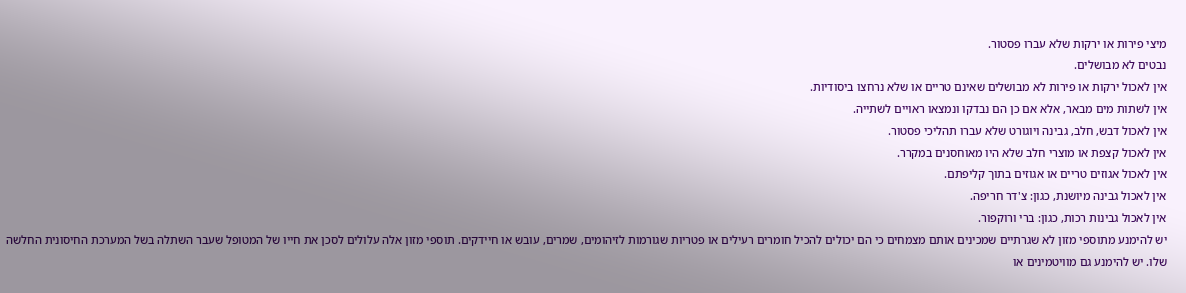מיצי פירות או ירקות שלא עברו פסטור.
נבטים לא מבושלים.
אין לאכול ירקות או פירות לא מבושלים שאינם טריים או שלא נרחצו ביסודיות.
אין לשתות מים מבאר, אלא אם כן הם נבדקו ונמצאו ראויים לשתייה.
אין לאכול דבש, חלב, גבינה ויוגורט שלא עברו תהליכי פסטור.
אין לאכול קצפת או מוצרי חלב שלא היו מאוחסנים במקרר.
אין לאכול אגוזים טריים או אגוזים בתוך קליפתם.
אין לאכול גבינה מיושנת, כגון: צ'דר חריפה.
אין לאכול גבינות רכות, כגון: ברי ורוקפור.
יש להימנע מתוספי מזון לא שגרתיים שמכינים אותם מצמחים כי הם יכולים להכיל חומרים רעילים או פטריות שגורמות לזיהומים, שמרים, עובש או חיידקים. תוספי מזון אלה עלולים לסכן את חייו של המטופל שעבר השתלה בשל המערכת החיסונית החלשה שלו. יש להימנע גם מוויטמינים או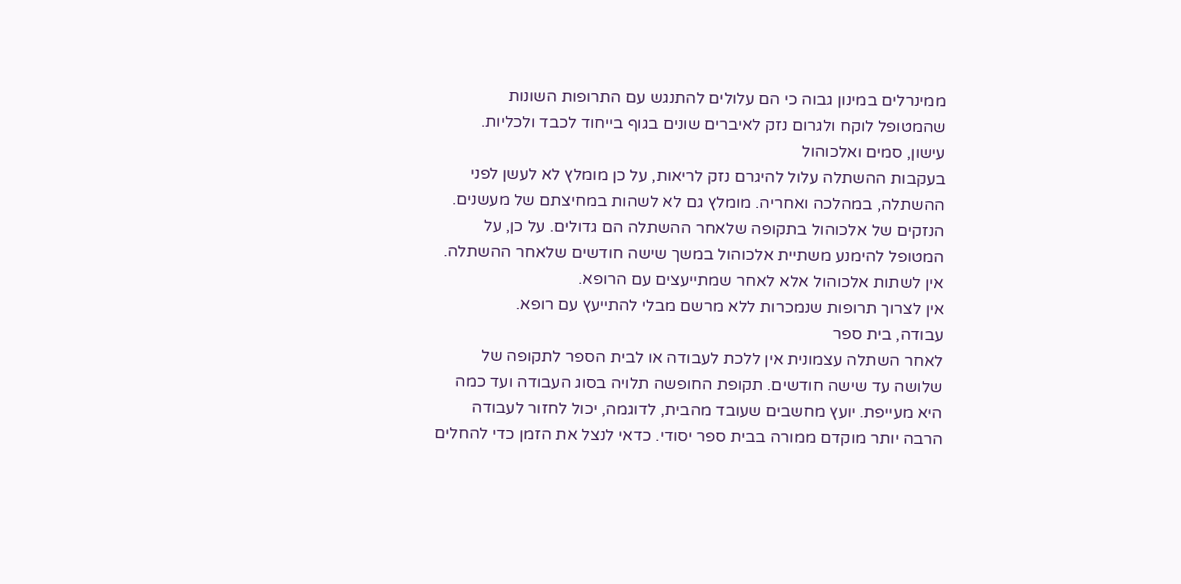ממינרלים במינון גבוה כי הם עלולים להתנגש עם התרופות השונות שהמטופל לוקח ולגרום נזק לאיברים שונים בגוף בייחוד לכבד ולכליות.
עישון, סמים ואלכוהול
בעקבות ההשתלה עלול להיגרם נזק לריאות, על כן מומלץ לא לעשן לפני ההשתלה, במהלכה ואחריה. מומלץ גם לא לשהות במחיצתם של מעשנים.
הנזקים של אלכוהול בתקופה שלאחר ההשתלה הם גדולים. על כן, על המטופל להימנע משתיית אלכוהול במשך שישה חודשים שלאחר ההשתלה. אין לשתות אלכוהול אלא לאחר שמתייעצים עם הרופא.
אין לצרוך תרופות שנמכרות ללא מרשם מבלי להתייעץ עם רופא.
עבודה, בית ספר
לאחר השתלה עצמונית אין ללכת לעבודה או לבית הספר לתקופה של שלושה עד שישה חודשים. תקופת החופשה תלויה בסוג העבודה ועד כמה היא מעייפת. יועץ מחשבים שעובד מהבית, לדוגמה, יכול לחזור לעבודה הרבה יותר מוקדם ממורה בבית ספר יסודי. כדאי לנצל את הזמן כדי להחלים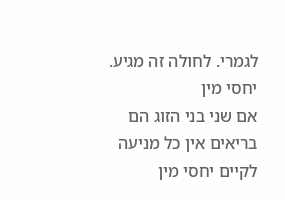לגמרי. לחולה זה מגיע.
יחסי מין
אם שני בני הזוג הם בריאים אין כל מניעה לקיים יחסי מין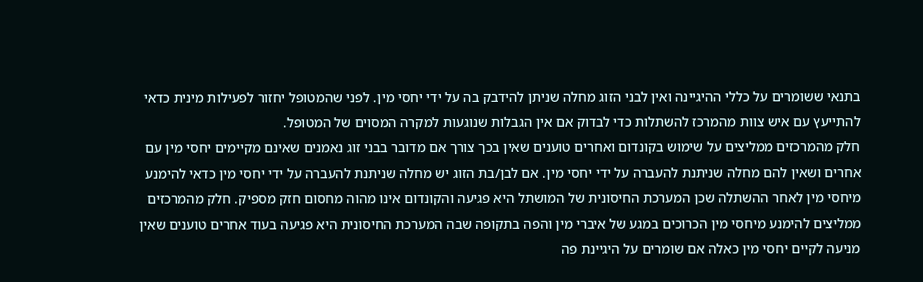בתנאי ששומרים על כללי ההיגיינה ואין לבני הזוג מחלה שניתן להידבק בה על ידי יחסי מין. לפני שהמטופל יחזור לפעילות מינית כדאי להתייעץ עם איש צוות מהמרכז להשתלות כדי לבדוק אם אין הגבלות שנוגעות למקרה המסוים של המטופל.
חלק מהמרכזים ממליצים על שימוש בקונדום ואחרים טוענים שאין בכך צורך אם מדובר בבני זוג נאמנים שאינם מקיימים יחסי מין עם אחרים ושאין להם מחלה שניתנת להעברה על ידי יחסי מין. אם לבן/בת הזוג יש מחלה שניתנת להעברה על ידי יחסי מין כדאי להימנע מיחסי מין לאחר ההשתלה שכן המערכת החיסונית של המושתל היא פגיעה והקונדום אינו מהוה מחסום חזק מספיק. חלק מהמרכזים ממליצים להימנע מיחסי מין הכרוכים במגע של איברי מין והפה בתקופה שבה המערכת החיסונית היא פגיעה בעוד אחרים טוענים שאין מניעה לקיים יחסי מין כאלה אם שומרים על היגיינת פה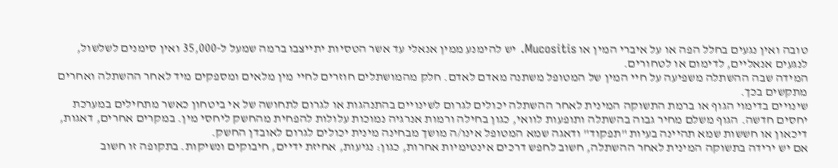טובה ואין נגעים בחלל הפה או על איברי המין או Mucositis. יש להימנע ממין אנאלי עד אשר הטסיות יתייצבו ברמה שמעל ל-35,000 ואין סימנים לשלשול, לנגעים אנאליים, לדימום או לטחורים.
המידה שבה ההשתלה משפיעה על חיי המין של המטופל משתנה מאדם לאדם. חלק מהמושתלים חוזרים לחיי מין מלאים ומספקים מיד לאחר ההשתלה ואחרים מתקשים בכך.
שינויים בדימוי הגוף או ברמת התשוקה המינית לאחר ההשתלה יכולים לגרום לשינויים בהתנהגות או לגרום לתחושה של אי ביטחון כאשר מתחילים במערכת יחסים חדשה. הגוף משלם מחיר גבוה בהשתלה ותופעות לוואי, כגון בחילה ורמות אנרגיה נמוכות עלולות להפחית מהחשק ליחסי מין. במקרים אחרים, דאגות, דיכאון או חששות שמא תהיינה בעיות "תפקוד" ודאגה שמא המטופל אינו/ה מושך מבחינה מינית יכולים לגרום לאובדן החשק.
אם יש ירידה בתשוקה המינית לאחר ההשתלה, חשוב לחפש דרכים אינטימיות אחרות, כגון: נגיעות, אחיזת ידיים, חיבוקים ונשיקות. בתקופה זו חשוב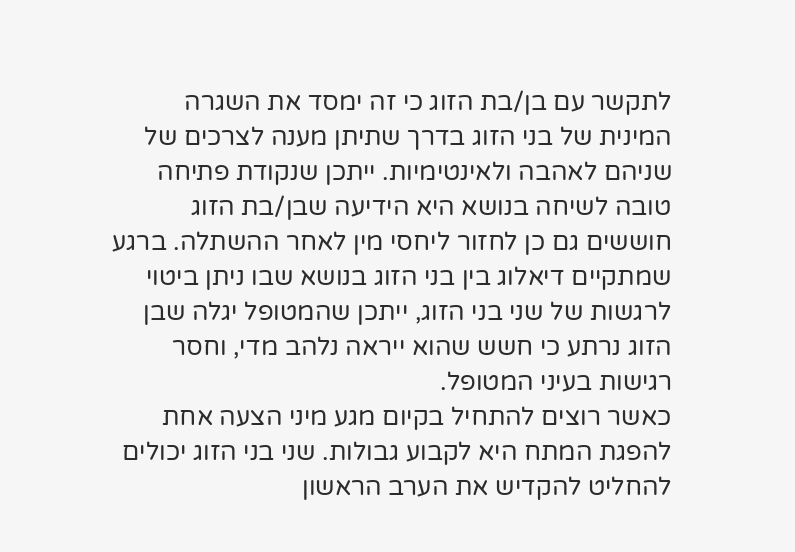לתקשר עם בן/בת הזוג כי זה ימסד את השגרה המינית של בני הזוג בדרך שתיתן מענה לצרכים של שניהם לאהבה ולאינטימיות. ייתכן שנקודת פתיחה טובה לשיחה בנושא היא הידיעה שבן/בת הזוג חוששים גם כן לחזור ליחסי מין לאחר ההשתלה. ברגע שמתקיים דיאלוג בין בני הזוג בנושא שבו ניתן ביטוי לרגשות של שני בני הזוג, ייתכן שהמטופל יגלה שבן הזוג נרתע כי חשש שהוא ייראה נלהב מדי, וחסר רגישות בעיני המטופל.
כאשר רוצים להתחיל בקיום מגע מיני הצעה אחת להפגת המתח היא לקבוע גבולות. שני בני הזוג יכולים להחליט להקדיש את הערב הראשון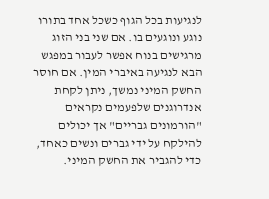לנגיעות בכל הגוף כשכל אחד בתורו נוגע ונוגעים בו. אם שני בני הזוג מרגישים בנוח אפשר לעבור במפגש הבא לנגיעה באיברי המין. אם חוסר החשק המיני נמשך, ניתן לקחת אנדרוגנים שלפעמים נקראים "הורמונים גבריים" אך יכולים להילקח על ידי גברים ונשים כאחד, כדי להגביר את החשק המיני.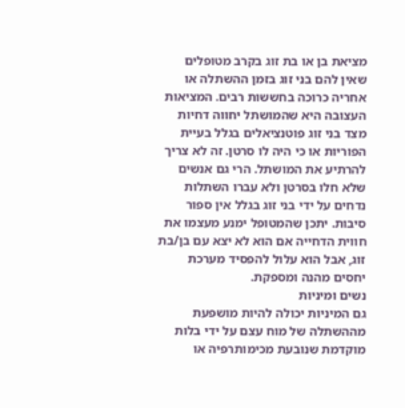מציאת בן או בת זוג בקרב מטופלים שאין להם בני זוג בזמן ההשתלה או אחריה כרוכה בחששות רבים. המציאות העצובה היא שהמושתל יחווה דחיות מצד בני זוג פוטנציאלים בגלל בעיית הפוריות או כי היה לו סרטן. זה לא צריך להרתיע את המושתל. הרי גם אנשים שלא חלו בסרטן ולא עברו השתלות נדחים על ידי בני זוג בגלל אין ספור סיבות. יתכן שהמטופל ימנע מעצמו את חווית הדחייה אם הוא לא יצא עם בן/בת זוג, אבל הוא עלול להפסיד מערכת יחסים מהנה ומספקת.
נשים ומיניות
גם המיניות יכולה להיות מושפעת מההשתלה של מוח עצם על ידי בלות מוקדמת שנובעת מכימותרפיה או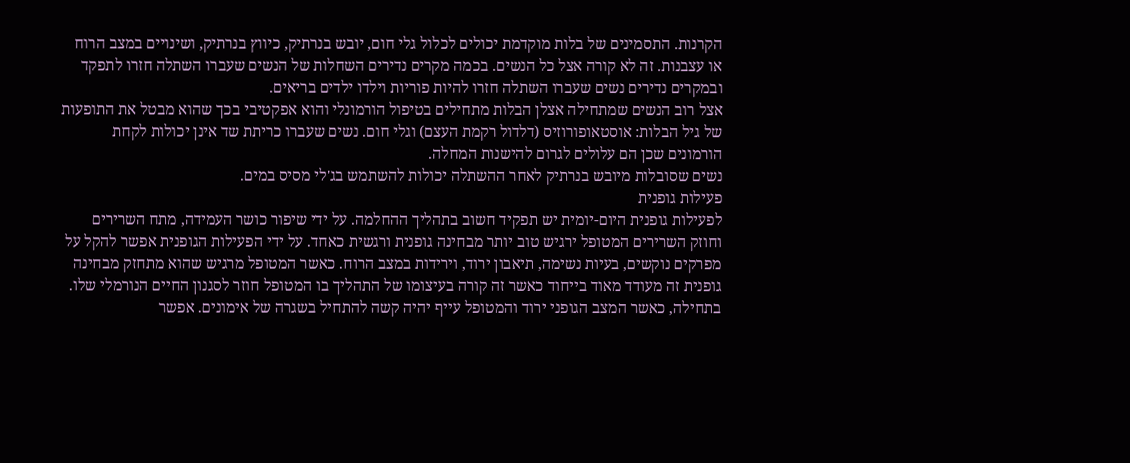הקרנות. התסמינים של בלות מוקדמת יכולים לכלול גלי חום, יובש בנרתיק, כיווץ בנרתיק, ושינויים במצב הרוח או עצבנות. זה לא קורה אצל כל הנשים. בכמה מקרים נדירים השחלות של הנשים שעברו השתלה חזרו לתפקד ובמקרים נדירים נשים שעברו השתלה חזרו להיות פוריות וילדו ילדים בריאים.
אצל רוב הנשים שמתחילה אצלן הבלות מתחילים בטיפול הורמונלי והוא אפקטיבי בכך שהוא מבטל את התופעות של גיל הבלות: אוסטאופורוזיס (דלדול רקמת העצם) וגלי חום. נשים שעברו כריתת שד אינן יכולות לקחת הורמונים שכן הם עלולים לגרום להישנות המחלה.
נשים שסובלות מיובש בנרתיק לאחר ההשתלה יכולות להשתמש בג'לי מסיס במים.
פעילות גופנית
לפעילות גופנית היום-יומית יש תפקיד חשוב בתהליך ההחלמה. על ידי שיפור כושר העמידה, מתח השרירים וחוזק השרירים המטופל ירגיש טוב יותר מבחינה גופנית ורגשית כאחד. על ידי הפעילות הגופנית אפשר להקל על מפרקים נוקשים, בעיות נשימה, תיאבון ירוד, וירידות במצב הרוח. כאשר המטופל מרגיש שהוא מתחזק מבחינה גופנית זה מעודד מאוד בייחוד כאשר זה קורה בעיצומו של התהליך בו המטופל חוזר לסגנון החיים הנורמלי שלו.
בתחילה, כאשר המצב הגופני ירוד והמטופל עייף יהיה קשה להתחיל בשגרה של אימונים. אפשר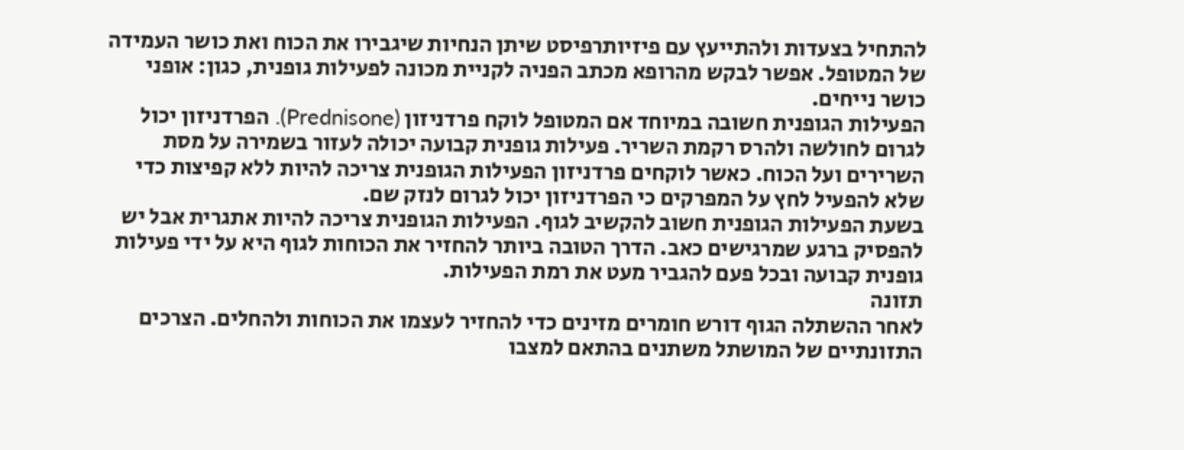להתחיל בצעדות ולהתייעץ עם פיזיותרפיסט שיתן הנחיות שיגבירו את הכוח ואת כושר העמידה של המטופל. אפשר לבקש מהרופא מכתב הפניה לקניית מכונה לפעילות גופנית, כגון: אופני כושר נייחים.
הפעילות הגופנית חשובה במיוחד אם המטופל לוקח פרדניזון (Prednisone). הפרדניזון יכול לגרום לחולשה ולהרס רקמת השריר. פעילות גופנית קבועה יכולה לעזור בשמירה על מסת השרירים ועל הכוח. כאשר לוקחים פרדניזון הפעילות הגופנית צריכה להיות ללא קפיצות כדי שלא להפעיל לחץ על המפרקים כי הפרדניזון יכול לגרום לנזק שם.
בשעת הפעילות הגופנית חשוב להקשיב לגוף. הפעילות הגופנית צריכה להיות אתגרית אבל יש להפסיק ברגע שמרגישים כאב. הדרך הטובה ביותר להחזיר את הכוחות לגוף היא על ידי פעילות גופנית קבועה ובכל פעם להגביר מעט את רמת הפעילות.
תזונה
לאחר ההשתלה הגוף דורש חומרים מזינים כדי להחזיר לעצמו את הכוחות ולהחלים. הצרכים התזונתיים של המושתל משתנים בהתאם למצבו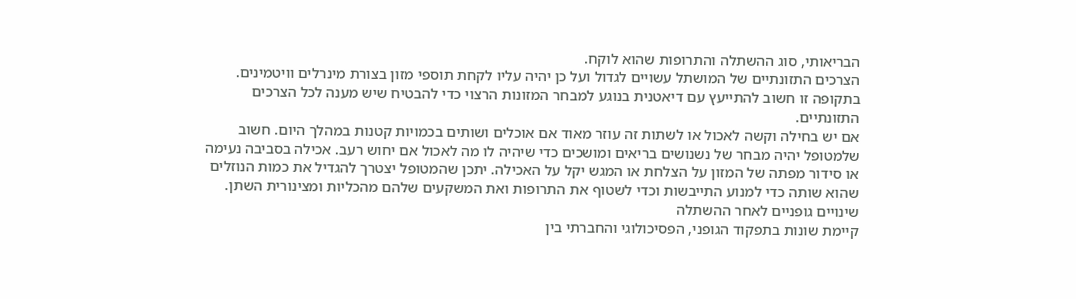הבריאותי, סוג ההשתלה והתרופות שהוא לוקח.
הצרכים התזונתיים של המושתל עשויים לגדול ועל כן יהיה עליו לקחת תוספי מזון בצורת מינרלים וויטמינים. בתקופה זו חשוב להתייעץ עם דיאטנית בנוגע למבחר המזונות הרצוי כדי להבטיח שיש מענה לכל הצרכים התזונתיים.
אם יש בחילה וקשה לאכול או לשתות זה עוזר מאוד אם אוכלים ושותים בכמויות קטנות במהלך היום. חשוב שלמטופל יהיה מבחר של נשנושים בריאים ומושכים כדי שיהיה לו מה לאכול אם יחוש רעב. אכילה בסביבה נעימה או סידור מפתה של המזון על הצלחת או המגש יקל על האכילה. יתכן שהמטופל יצטרך להגדיל את כמות הנוזלים שהוא שותה כדי למנוע התייבשות וכדי לשטוף את התרופות ואת המשקעים שלהם מהכליות ומצינורית השתן.
שינויים גופניים לאחר ההשתלה
קיימת שונות בתפקוד הגופני, הפסיכולוגי והחברתי בין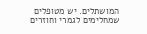המושתלים. יש מטופלים שמחלימים לגמרי וחוזרים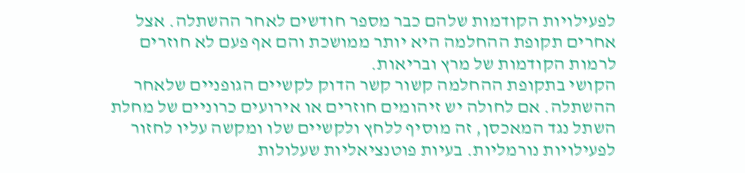לפעילויות הקודמות שלהם כבר מספר חודשים לאחר ההשתלה. אצל אחרים תקופת ההחלמה היא יותר ממושכת והם אף פעם לא חוזרים לרמות הקודמות של מרץ ובריאות.
הקושי בתקופת ההחלמה קשור קשר הדוק לקשיים הגופניים שלאחר ההשתלה. אם לחולה יש זיהומים חוזרים או אירועים כרוניים של מחלת השתל נגד המאכסן, זה מוסיף ללחץ ולקשיים שלו ומקשה עליו לחזור לפעילויות נורמליות. בעיות פוטנציאליות שעלולות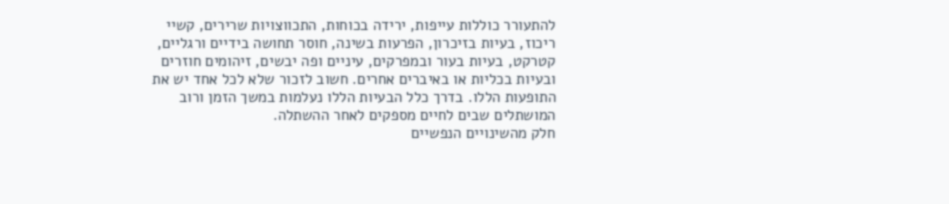להתעורר כוללות עייפות, ירידה בכוחות, התכווצויות שרירים, קשיי ריכוז, בעיות בזיכרון, הפרעות בשינה, חוסר תחושה בידיים ורגליים, קטרקט, בעיות בעור ובמפרקים, עיניים ופה יבשים, זיהומים חוזרים ובעיות בכליות או באיברים אחרים. חשוב לזכור שלא לכל אחד יש את התופעות הללו. בדרך כלל הבעיות הללו נעלמות במשך הזמן ורוב המושתלים שבים לחיים מספקים לאחר ההשתלה.
חלק מהשינויים הנפשיים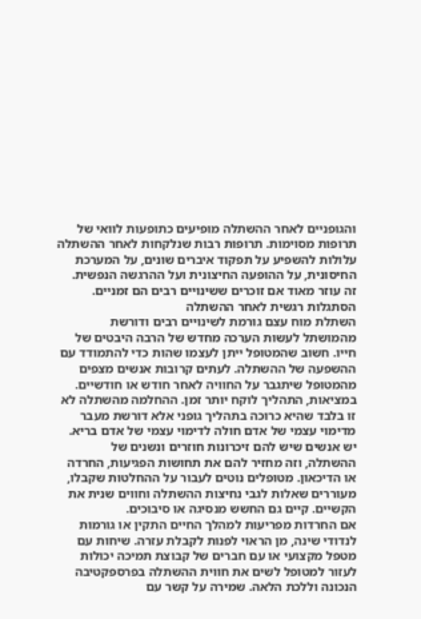והגופניים לאחר ההשתלה מופיעים כתופעות לוואי של תרופות מסוימות. תרופות רבות שנלקחות לאחר ההשתלה עלולות להשפיע על תפקוד איברים שונים, על המערכת החיסונית, על ההופעה החיצונית ועל ההרגשה הנפשית. זה עוזר מאוד אם זוכרים ששינויים רבים הם זמניים.
הסתגלות רגשית לאחר ההשתלה
השתלת מוח עצם גורמת לשינויים רבים ודורשת מהמושתל לעשות הערכה מחדש של הרבה היבטים של חייו. חשוב שהמטופל ייתן לעצמו שהות כדי להתמודד עם ההשפעה של ההשתלה. לעתים קרובות אנשים מצפים מהמטופל שיתגבר על החוויה לאחר חודש או חודשיים. במציאות, התהליך לוקח יותר זמן. ההחלמה מהשתלה לא זו בלבד שהיא כרוכה בתהליך גופני אלא דורשת מעבר מדימוי עצמי של אדם חולה לדימוי עצמי של אדם בריא.
יש אנשים שיש להם זיכרונות חוזרים ונשנים של ההשתלה, וזה מחזיר להם את תחושות הפגיעות, החרדה או הדיכאון. מטופלים נוטים לעבור על ההחלטות שקבלו, מעוררים שאלות לגבי נחיצות ההשתלה וחווים שנית את הקשיים. קיים גם החשש מנסיגה או סיבוכים.
אם החרדות מפריעות למהלך החיים התקין או גורמות לנדודי שינה, מן הראוי לפנות לקבלת עזרה. שיחות עם מטפל מקצועי או עם חברים של קבוצת תמיכה יכולות לעזור למטופל לשים את חווית ההשתלה בפרספקטיבה הנכונה וללכת הלאה. שמירה על קשר עם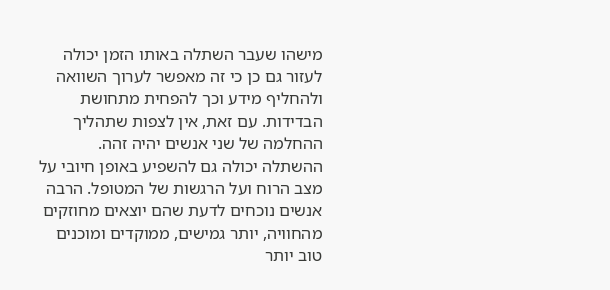מישהו שעבר השתלה באותו הזמן יכולה לעזור גם כן כי זה מאפשר לערוך השוואה ולהחליף מידע וכך להפחית מתחושת הבדידות. עם זאת, אין לצפות שתהליך ההחלמה של שני אנשים יהיה זהה.
ההשתלה יכולה גם להשפיע באופן חיובי על מצב הרוח ועל הרגשות של המטופל. הרבה אנשים נוכחים לדעת שהם יוצאים מחוזקים מהחוויה, יותר גמישים, ממוקדים ומוכנים טוב יותר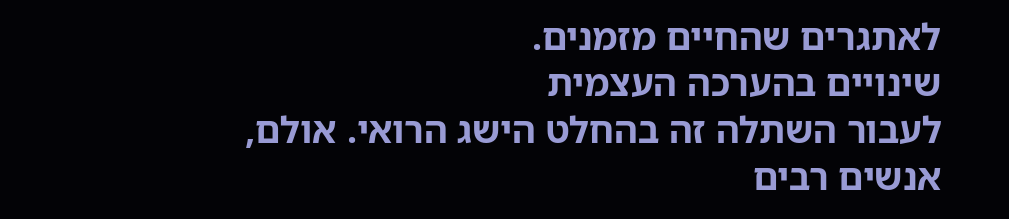לאתגרים שהחיים מזמנים.
שינויים בהערכה העצמית
לעבור השתלה זה בהחלט הישג הרואי. אולם, אנשים רבים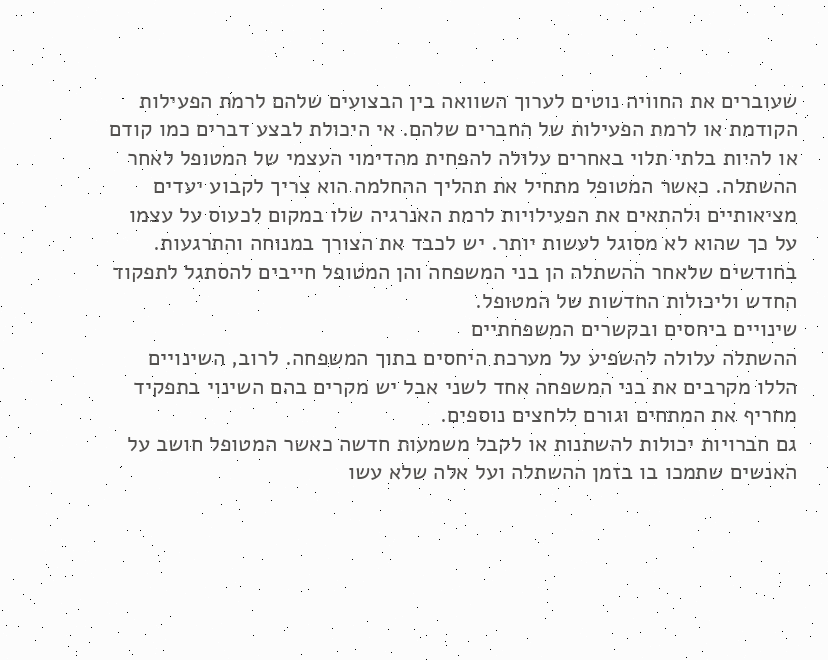שעוברים את החוויה נוטים לערוך השוואה בין הבצועים שלהם לרמת הפעילות הקודמת או לרמת הפעילות של החברים שלהם. אי היכולת לבצע דברים כמו קודם או להיות בלתי תלוי באחרים עלולה להפחית מהדימוי העצמי של המטופל לאחר ההשתלה. כאשר המטופל מתחיל את תהליך ההחלמה הוא צריך לקבוע יעדים מציאותיים ולהתאים את הפעילויות לרמת האנרגיה שלו במקום לכעוס על עצמו על כך שהוא לא מסוגל לעשות יותר. יש לכבד את הצורך במנוחה והתרגעות. בחודשים שלאחר ההשתלה הן בני המשפחה והן המטופל חייבים להסתגל לתפקוד החדש וליכולות החדשות של המטופל.
שינויים ביחסים ובקשרים המשפחתיים
ההשתלה עלולה להשפיע על מערכת היחסים בתוך המשפחה. לרוב, השינויים הללו מקרבים את בני המשפחה אחד לשני אבל יש מקרים בהם השינוי בתפקיד מחריף את המתחים וגורם ללחצים נוספים.
גם חברויות יכולות להשתנות או לקבל משמעות חדשה כאשר המטופל חושב על האנשים שתמכו בו בזמן ההשתלה ועל אלה שלא עשו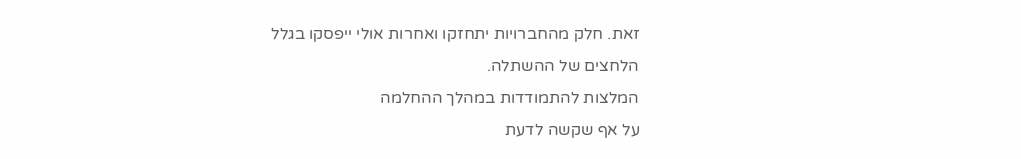זאת. חלק מהחברויות יתחזקו ואחרות אולי ייפסקו בגלל הלחצים של ההשתלה.
המלצות להתמודדות במהלך ההחלמה
על אף שקשה לדעת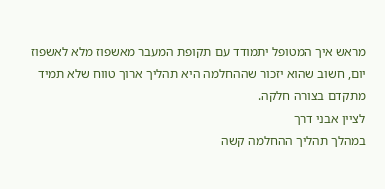מראש איך המטופל יתמודד עם תקופת המעבר מאשפוז מלא לאשפוז יום, חשוב שהוא יזכור שההחלמה היא תהליך ארוך טווח שלא תמיד מתקדם בצורה חלקה.
לציין אבני דרך
במהלך תהליך ההחלמה קשה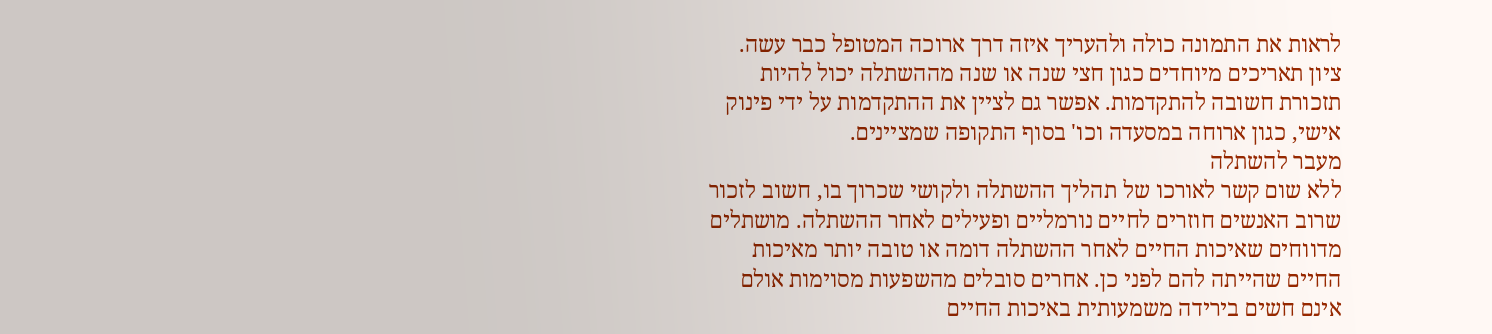לראות את התמונה כולה ולהעריך איזה דרך ארוכה המטופל כבר עשה. ציון תאריכים מיוחדים כגון חצי שנה או שנה מההשתלה יכול להיות תזכורת חשובה להתקדמות. אפשר גם לציין את ההתקדמות על ידי פינוק אישי, כגון ארוחה במסעדה וכו' בסוף התקופה שמציינים.
מעבר להשתלה
ללא שום קשר לאורכו של תהליך ההשתלה ולקושי שכרוך בו, חשוב לזכור שרוב האנשים חוזרים לחיים נורמליים ופעילים לאחר ההשתלה. מושתלים מדווחים שאיכות החיים לאחר ההשתלה דומה או טובה יותר מאיכות החיים שהייתה להם לפני כן. אחרים סובלים מהשפעות מסוימות אולם אינם חשים בירידה משמעותית באיכות החיים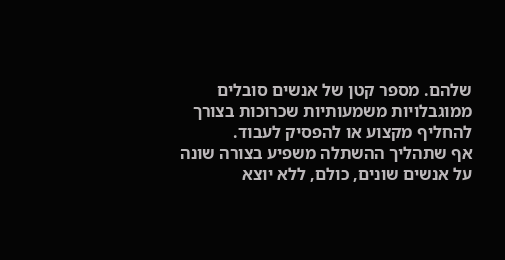שלהם. מספר קטן של אנשים סובלים ממוגבלויות משמעותיות שכרוכות בצורך להחליף מקצוע או להפסיק לעבוד.
אף שתהליך ההשתלה משפיע בצורה שונה על אנשים שונים, כולם, ללא יוצא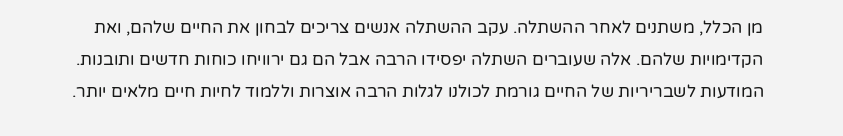מן הכלל, משתנים לאחר ההשתלה. עקב ההשתלה אנשים צריכים לבחון את החיים שלהם, ואת הקדימויות שלהם. אלה שעוברים השתלה יפסידו הרבה אבל הם גם ירוויחו כוחות חדשים ותובנות. המודעות לשבריריות של החיים גורמת לכולנו לגלות הרבה אוצרות וללמוד לחיות חיים מלאים יותר.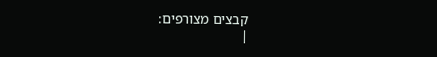קבצים מצורפים:
|